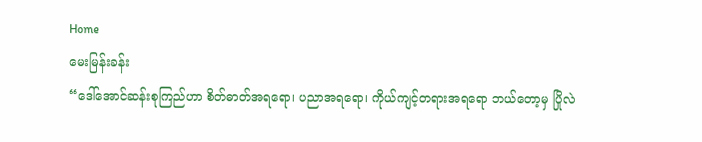Home
မေးမြန်းခန်း
“ဒေါ်အောင်ဆန်းစုကြည်ဟာ စိတ်ဓာတ်အရရော၊ ပညာအရရော၊ ကိုယ်ကျင့်တရားအရရော ဘယ်တော့မှ ပြိုလဲ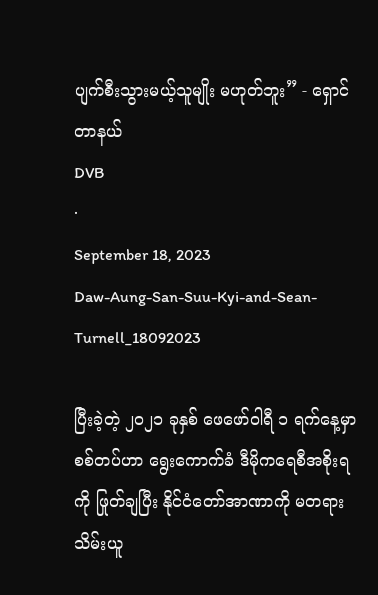ပျက်စီးသွားမယ့်သူမျိုး မဟုတ်ဘူး” - ရှောင်တာနယ်
DVB
·
September 18, 2023
Daw-Aung-San-Suu-Kyi-and-Sean-Turnell_18092023

ပြီးခဲ့တဲ့ ၂၀၂၁ ခုနှစ် ဖေဖော်ဝါရီ ၁ ရက်နေ့မှာ စစ်တပ်ဟာ ရွေးကောက်ခံ ဒီမိုကရေစီအစိုးရကို ဖြုတ်ချပြီး နိုင်ငံတော်အာဏာကို မတရားသိမ်းယူ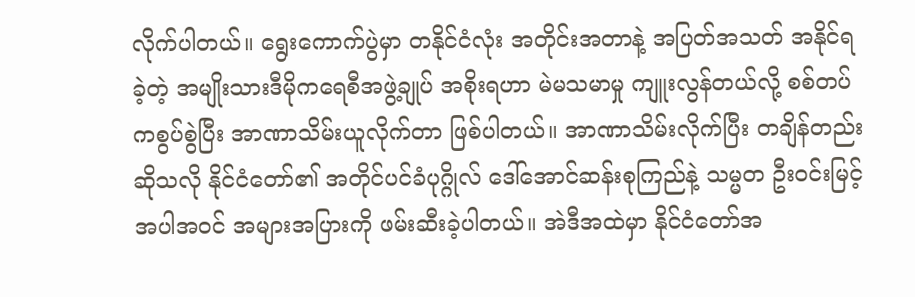လိုက်ပါတယ်။ ရွေးကောက်ပွဲမှာ တနိုင်ငံလုံး အတိုင်းအတာနဲ့ အပြတ်အသတ် အနိုင်ရခဲ့တဲ့ အမျိုးသားဒီမိုကရေစီအဖွဲ့ချုပ် အစိုးရဟာ မဲမသမာမှု ကျူးလွန်တယ်လို့ စစ်တပ်ကစွပ်စွဲပြီး အာဏာသိမ်းယူလိုက်တာ ဖြစ်ပါတယ်။ အာဏာသိမ်းလိုက်ပြီး တချိန်တည်းဆိုသလို နိုင်ငံတော်၏ အတိုင်ပင်ခံပုဂ္ဂိုလ် ဒေါ်အောင်ဆန်းစုကြည်နဲ့ သမ္မတ ဦးဝင်းမြင့် အပါအဝင် အများအပြားကို ဖမ်းဆီးခဲ့ပါတယ်။ အဲဒီအထဲမှာ နိုင်ငံတော်အ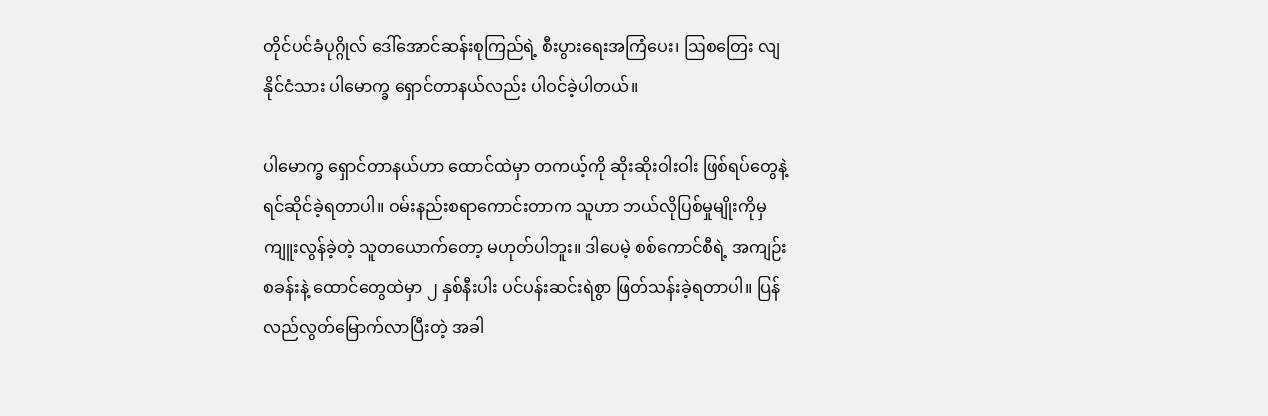တိုင်ပင်ခံပုဂ္ဂိုလ် ဒေါ်အောင်ဆန်းစုကြည်ရဲ့ စီးပွားရေးအကြံပေး၊ ဩစတြေး လျနိုင်ငံသား ပါမောက္ခ ရှောင်တာနယ်လည်း ပါဝင်ခဲ့ပါတယ်။

ပါမောက္ခ ရှောင်တာနယ်ဟာ ထောင်ထဲမှာ တကယ့်ကို ဆိုးဆိုးဝါးဝါး ဖြစ်ရပ်တွေနဲ့ ရင်ဆိုင်ခဲ့ရတာပါ။ ဝမ်းနည်းစရာကောင်းတာက သူဟာ ဘယ်လိုပြစ်မှုမျိုးကိုမှ ကျူးလွန်ခဲ့တဲ့ သူတယောက်တော့ မဟုတ်ပါဘူး။ ဒါပေမဲ့ စစ်ကောင်စီရဲ့ အကျဉ်းစခန်းနဲ့ ထောင်တွေထဲမှာ ၂ နှစ်နီးပါး ပင်ပန်းဆင်းရဲစွာ ဖြတ်သန်းခဲ့ရတာပါ။ ပြန်လည်လွတ်မြောက်လာပြီးတဲ့ အခါ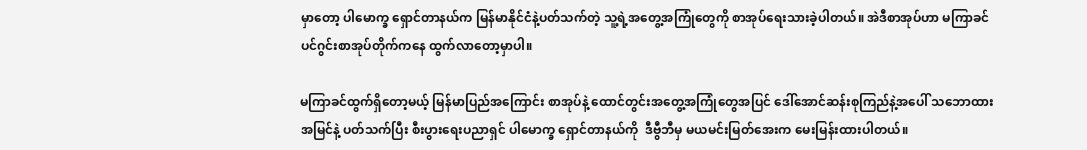မှာတော့ ပါမောက္ခ ရှောင်တာနယ်က မြန်မာနိုင်ငံနဲ့ပတ်သက်တဲ့ သူ့ရဲ့အတွေ့အကြုံတွေကို စာအုပ်ရေးသားခဲ့ပါတယ်။ အဲဒီစာအုပ်ဟာ မကြာခင် ပင်ဂွင်းစာအုပ်တိုက်ကနေ ထွက်လာတော့မှာပါ။

မကြာခင်ထွက်ရှိတော့မယ့် မြန်မာပြည်အကြောင်း စာအုပ်နဲ့ ထောင်တွင်းအတွေ့အကြုံတွေအပြင် ဒေါ်အောင်ဆန်းစုကြည်နဲ့အပေါ် သဘောထားအမြင်နဲ့ ပတ်သက်ပြီး စီးပွားရေးပညာရှင် ပါမောက္ခ ရှောင်တာနယ်ကို  ဒီဗွီဘီမှ မယမင်းမြတ်အေးက မေးမြန်းထားပါတယ်။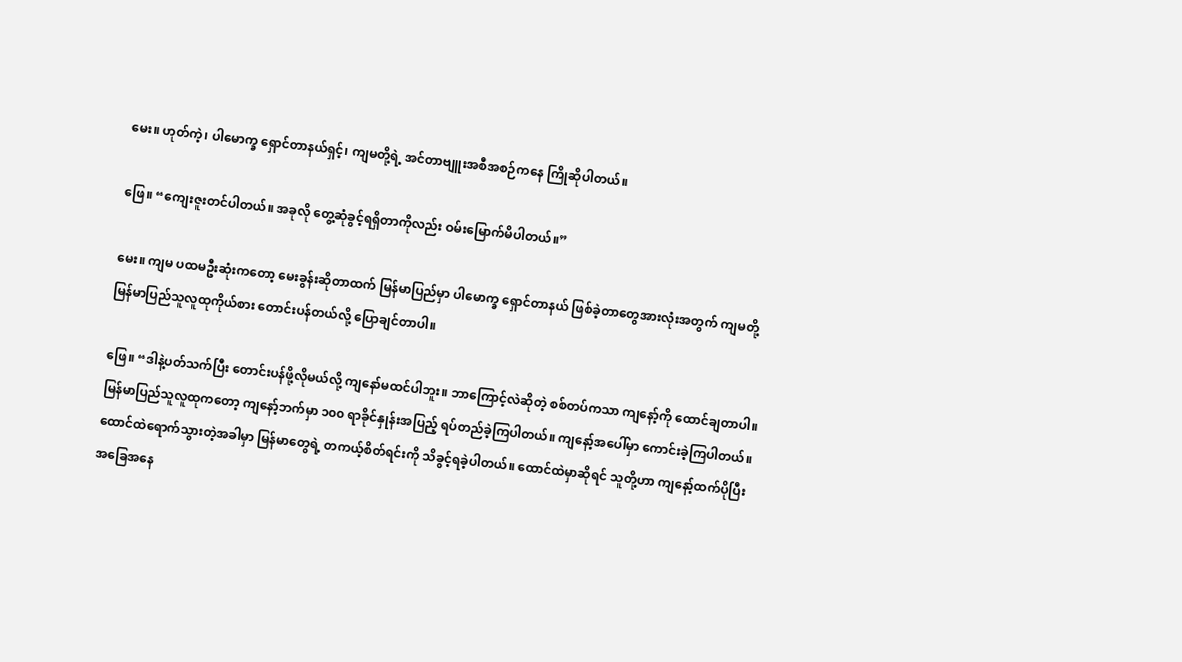မေး။ ဟုတ်ကဲ့၊ ပါမောက္ခ ရှောင်တာနယ်ရှင့်၊ ကျမတို့ရဲ့ အင်တာဗျူးအစီအစဉ်ကနေ ကြိုဆိုပါတယ်။

ဖြေ။ “ကျေးဇူးတင်ပါတယ်။ အခုလို တွေ့ဆုံခွင့်ရရှိတာကိုလည်း ဝမ်းမြောက်မိပါတယ်။”

မေး။ ကျမ ပထမဦးဆုံးကတော့ မေးခွန်းဆိုတာထက် မြန်မာပြည်မှာ ပါမောက္ခ ရှောင်တာနယ် ဖြစ်ခဲ့တာတွေအားလုံးအတွက် ကျမတို့ မြန်မာပြည်သူလူထုကိုယ်စား တောင်းပန်တယ်လို့ ပြောချင်တာပါ။

ဖြေ။ “ဒါနဲ့ပတ်သက်ပြီး တောင်းပန်ဖို့လိုမယ်လို့ ကျနော်မထင်ပါဘူး။ ဘာကြောင့်လဲဆိုတဲ့ စစ်တပ်ကသာ ကျနော့်ကို ထောင်ချတာပါ။ မြန်မာပြည်သူလူထုကတော့ ကျနော့်ဘက်မှာ ၁၀၀ ရာခိုင်နှုန်းအပြည့် ရပ်တည်ခဲ့ကြပါတယ်။ ကျနော့်အပေါ်မှာ ကောင်းခဲ့ကြပါတယ်။ ထောင်ထဲရောက်သွားတဲ့အခါမှာ မြန်မာတွေရဲ့ တကယ့်စိတ်ရင်းကို သိခွင့်ရခဲ့ပါတယ်။ ထောင်ထဲမှာဆိုရင် သူတို့ဟာ ကျနော့်ထက်ပိုပြီး အခြေအနေ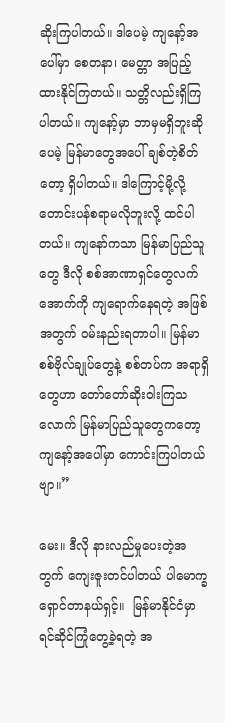ဆိုးကြပါတယ်။ ဒါပေမဲ့ ကျနော့်အပေါ်မှာ စေတနာ၊ မေတ္တာ အပြည့်ထားနိုင်ကြတယ်။ သတ္တိလည်းရှိကြပါတယ်။ ကျနော့်မှာ ဘာမှမရှိဘူးဆိုပေမဲ့ မြန်မာတွေအပေါ် ချစ်တဲ့စိတ်တော့ ရှိပါတယ်။ ဒါကြောင့်မို့လို့ တောင်းပန်စရာမလိုဘူးလို့ ထင်ပါတယ်။ ကျနော်ကသာ မြန်မာပြည်သူတွေ ဒီလို စစ်အာဏာရှင်တွေလက်အောက်ကို ကျရောက်နေရတဲ့ အဖြစ်အတွက် ဝမ်းနည်းရတာပါ။ မြန်မာစစ်ဗိုလ်ချုပ်တွေနဲ့ စစ်တပ်က အရာရှိတွေဟာ တော်တော်ဆိုးဝါးကြသလောက် မြန်မာပြည်သူတွေကတော့ ကျနော့်အပေါ်မှာ ကောင်းကြပါတယ်ဗျာ။”

မေး။ ဒီလို နားလည်မှုပေးတဲ့အတွက် ကျေးဇူးတင်ပါတယ် ပါမောက္ခ ရှောင်တာနယ်ရှင့်။  မြန်မာနိုင်ငံမှာ ရင်ဆိုင်ကြုံတွေ့ခဲ့ရတဲ့ အ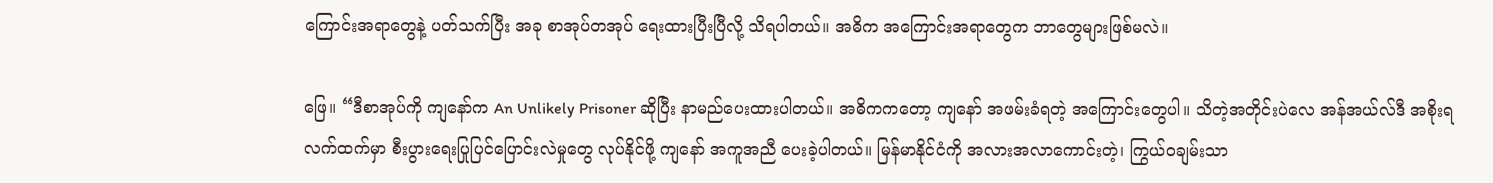ကြောင်းအရာတွေနဲ့ ပတ်သက်ပြီး အခု စာအုပ်တအုပ် ရေးထားပြီးပြီလို့ သိရပါတယ်။ အဓိက အကြောင်းအရာတွေက ဘာတွေများဖြစ်မလဲ။

ဖြေ။ “ဒီစာအုပ်ကို ကျနော်က An Unlikely Prisoner ဆိုပြီး နာမည်ပေးထားပါတယ်။ အဓိကကတော့ ကျနော် အဖမ်းခံရတဲ့ အကြောင်းတွေပါ။ သိတဲ့အတိုင်းပဲလေ အန်အယ်လ်ဒီ အစိုးရလက်ထက်မှာ စီးပွားရေးပြုပြင်ပြောင်းလဲမှုတွေ လုပ်နိုင်ဖို့ ကျနော် အကူအညီ ပေးခဲ့ပါတယ်။ မြန်မာနိုင်ငံကို အလားအလာကောင်းတဲ့၊ ကြွယ်ဝချမ်းသာ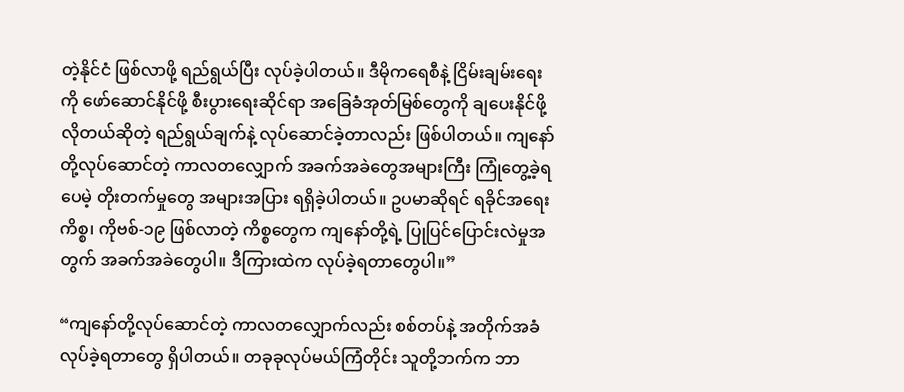တဲ့နိုင်ငံ ဖြစ်လာဖို့ ရည်ရွယ်ပြီး လုပ်ခဲ့ပါတယ်။ ဒီမိုကရေစီနဲ့ ငြိမ်းချမ်းရေးကို ဖော်ဆောင်နိုင်ဖို့ စီးပွားရေးဆိုင်ရာ အခြေခံအုတ်မြစ်တွေကို ချပေးနိုင်ဖို့ လိုတယ်ဆိုတဲ့ ရည်ရွယ်ချက်နဲ့ လုပ်ဆောင်ခဲ့တာလည်း ဖြစ်ပါတယ်။ ကျနော်တို့လုပ်ဆောင်တဲ့ ကာလတလျှောက် အခက်အခဲတွေအများကြီး ကြုံတွေ့ခဲ့ရပေမဲ့ တိုးတက်မှုတွေ အများအပြား ရရှိခဲ့ပါတယ်။ ဥပမာဆိုရင် ရခိုင်အရေးကိစ္စ၊ ကိုဗစ်-၁၉ ဖြစ်လာတဲ့ ကိစ္စတွေက ကျနော်တို့ရဲ့ ပြုပြင်ပြောင်းလဲမှုအတွက် အခက်အခဲတွေပါ။ ဒီကြားထဲက လုပ်ခဲ့ရတာတွေပါ။”

“ကျနော်တို့လုပ်ဆောင်တဲ့ ကာလတလျှောက်လည်း စစ်တပ်နဲ့ အတိုက်အခံလုပ်ခဲ့ရတာတွေ ရှိပါတယ်။ တခုခုလုပ်မယ်ကြံတိုင်း သူတို့ဘက်က ဘာ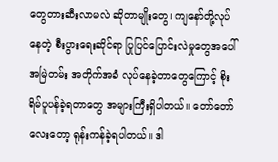တွေတားဆီးလာမလဲ ဆိုတာမျိုးတွေ၊ ကျနော်တို့လုပ်နေတဲ့ စီးပွားရေးဆိုင်ရာ ပြုပြင်ပြောင်းလဲမှုတွေအပေါ် အမြဲတမ်း အတိုက်အခံ လုပ်နေခဲ့တာတွေကြောင့် စိုးရိမ်ပူပန်ခဲ့ရတာတွေ အများကြီးရှိပါတယ်။ တော်တော်လေးတော့ ရုန်းကန်ခဲ့ရပါတယ်။ ဒါ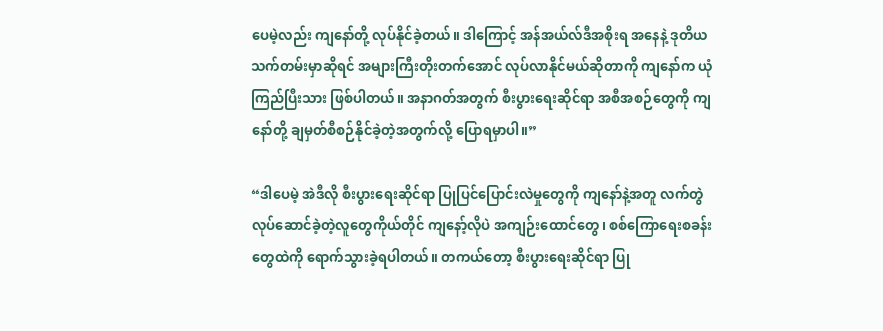ပေမဲ့လည်း ကျနော်တို့ လုပ်နိုင်ခဲ့တယ်။ ဒါကြောင့် အန်အယ်လ်ဒီအစိုးရ အနေနဲ့ ဒုတိယသက်တမ်းမှာဆိုရင် အများကြီးတိုးတက်အောင် လုပ်လာနိုင်မယ်ဆိုတာကို ကျနော်က ယုံကြည်ပြီးသား ဖြစ်ပါတယ်။ အနာဂတ်အတွက် စီးပွားရေးဆိုင်ရာ အစီအစဉ်တွေကို ကျနော်တို့ ချမှတ်စီစဉ်နိုင်ခဲ့တဲ့အတွက်လို့ ပြောရမှာပါ။”

“ဒါပေမဲ့ အဲဒီလို စီးပွားရေးဆိုင်ရာ ပြုပြင်ပြောင်းလဲမှုတွေကို ကျနော်နဲ့အတူ လက်တွဲ လုပ်ဆောင်ခဲ့တဲ့လူတွေကိုယ်တိုင် ကျနော့်လိုပဲ အကျဉ်းထောင်တွေ၊ စစ်ကြောရေးစခန်းတွေထဲကို ရောက်သွားခဲ့ရပါတယ်။ တကယ်တော့ စီးပွားရေးဆိုင်ရာ ပြု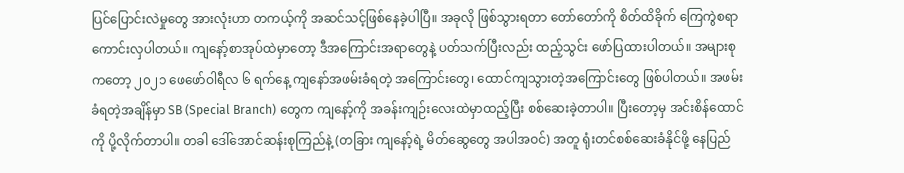ပြင်ပြောင်းလဲမှုတွေ အားလုံးဟာ တကယ့်ကို အဆင်သင့်ဖြစ်နေခဲ့ပါပြီ။ အခုလို ဖြစ်သွားရတာ တော်တော်ကို စိတ်ထိခိုက် ကြေကွဲစရာ ကောင်းလှပါတယ်။ ကျနော့်စာအုပ်ထဲမှာတော့ ဒီအကြောင်းအရာတွေနဲ့ ပတ်သက်ပြီးလည်း ထည့်သွင်း ဖော်ပြထားပါတယ်။ အများစုကတော့ ၂၀၂၁ ဖေဖော်ဝါရီလ ၆ ရက်နေ့ ကျနော်အဖမ်းခံရတဲ့ အကြောင်းတွေ၊ ထောင်ကျသွားတဲ့အကြောင်းတွေ ဖြစ်ပါတယ်။ အဖမ်းခံရတဲ့အချိန်မှာ SB (Special Branch) တွေက ကျနော့်ကို အခန်းကျဉ်းလေးထဲမှာထည့်ပြီး စစ်ဆေးခဲ့တာပါ။ ပြီးတော့မှ အင်းစိန်ထောင်ကို ပို့လိုက်တာပါ။ တခါ ဒေါ်အောင်ဆန်းစုကြည်နဲ့ (တခြား ကျနော့်ရဲ့ မိတ်ဆွေတွေ အပါအဝင်) အတူ ရုံးတင်စစ်ဆေးခံနိုင်ဖို့ နေပြည်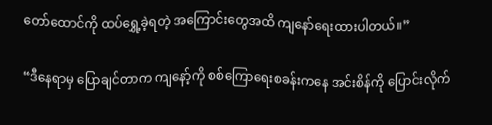တော်ထောင်ကို ထပ်ရွှေ့ခဲ့ရတဲ့ အကြောင်းတွေအထိ ကျနော်ရေးထားပါတယ်။”

“ဒီနေရာမှ ပြောချင်တာက ကျနော့်ကို စစ်ကြောရေးစခန်းကနေ အင်းစိန်ကို ပြောင်းလိုက်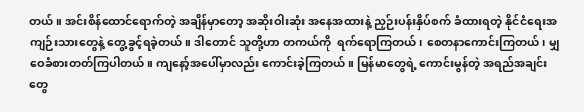တယ်။ အင်းစိန်ထောင်ရောက်တဲ့ အချိန်မှာတော့ အဆိုးဝါးဆုံး အနေအထားနဲ့ ညှဉ်းပန်းနှိပ်စက် ခံထားရတဲ့ နိုင်ငံရေးအကျဉ်းသားတွေနဲ့ တွေ့ခွင့်ရခဲ့တယ်။ ဒါတောင် သူတို့ဟာ တကယ်ကို  ရက်ရောကြတယ်၊ စေတနာကောင်းကြတယ်၊ မျှဝေခံစားတတ်ကြပါတယ်။ ကျနော့်အပေါ်မှာလည်း ကောင်းခဲ့ကြတယ်။ မြန်မာတွေရဲ့ ကောင်းမွန်တဲ့ အရည်အချင်းတွေ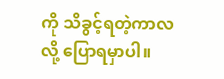ကို သိခွင့်ရတဲ့ကာလလို့ ပြောရမှာပါ။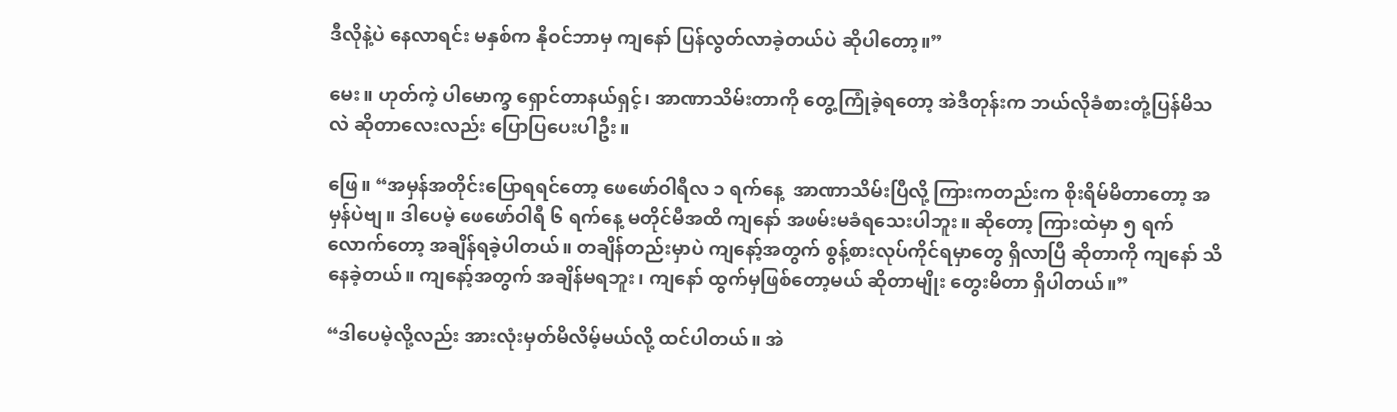ဒီလိုနဲ့ပဲ နေလာရင်း မနှစ်က နိုဝင်ဘာမှ ကျနော် ပြန်လွတ်လာခဲ့တယ်ပဲ ဆိုပါတော့။”

မေး။ ဟုတ်ကဲ့ ပါမောက္ခ ရှောင်တာနယ်ရှင့်၊ အာဏာသိမ်းတာကို တွေ့ကြုံခဲ့ရတော့ အဲဒီတုန်းက ဘယ်လိုခံစားတုံ့ပြန်မိသလဲ ဆိုတာလေးလည်း ပြောပြပေးပါဦး။

ဖြေ။ “အမှန်အတိုင်းပြောရရင်တော့ ဖေဖော်ဝါရီလ ၁ ရက်နေ့  အာဏာသိမ်းပြီလို့ ကြားကတည်းက စိုးရိမ်မိတာတော့ အမှန်ပဲဗျ။ ဒါပေမဲ့ ဖေဖော်ဝါရီ ၆ ရက်နေ့ မတိုင်မီအထိ ကျနော် အဖမ်းမခံရသေးပါဘူး။ ဆိုတော့ ကြားထဲမှာ ၅ ရက်လောက်တော့ အချိန်ရခဲ့ပါတယ်။ တချိန်တည်းမှာပဲ ကျနော့်အတွက် စွန့်စားလုပ်ကိုင်ရမှာတွေ ရှိလာပြီ ဆိုတာကို ကျနော် သိနေခဲ့တယ်။ ကျနော့်အတွက် အချိန်မရဘူး၊ ကျနော် ထွက်မှဖြစ်တော့မယ် ဆိုတာမျိုး တွေးမိတာ ရှိပါတယ်။”

“ဒါပေမဲ့လို့လည်း အားလုံးမှတ်မိလိမ့်မယ်လို့ ထင်ပါတယ်။ အဲ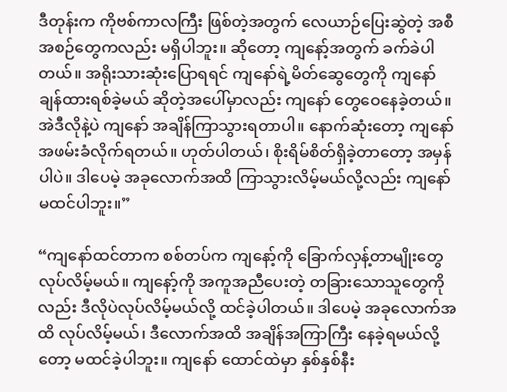ဒီတုန်းက ကိုဗစ်ကာလကြီး ဖြစ်တဲ့အတွက် လေယာဉ်ပြေးဆွဲတဲ့ အစီအစဉ်တွေကလည်း မရှိပါဘူး။ ဆိုတော့ ကျနော့်အတွက် ခက်ခဲပါတယ်။ အရိုးသားဆုံးပြောရရင် ကျနော်ရဲ့မိတ်ဆွေတွေကို ကျနော် ချန်ထားရစ်ခဲ့မယ် ဆိုတဲ့အပေါ်မှာလည်း ကျနော် တွေဝေနေခဲ့တယ်။ အဲဒီလိုနဲ့ပဲ ကျနော် အချိန်ကြာသွားရတာပါ။ နောက်ဆုံးတော့ ကျနော် အဖမ်းခံလိုက်ရတယ်။ ဟုတ်ပါတယ်၊ စိုးရိမ်စိတ်ရှိခဲ့တာတော့ အမှန်ပါပဲ။ ဒါပေမဲ့ အခုလောက်အထိ ကြာသွားလိမ့်မယ်လို့လည်း ကျနော် မထင်ပါဘူး။”

“ကျနော်ထင်တာက စစ်တပ်က ကျနော့်ကို ခြောက်လှန့်တာမျိုးတွေ လုပ်လိမ့်မယ်။ ကျနော့်ကို အကူအညီပေးတဲ့ တခြားသောသူတွေကိုလည်း ဒီလိုပဲလုပ်လိမ့်မယ်လို့ ထင်ခဲ့ပါတယ်။ ဒါပေမဲ့ အခုလောက်အထိ လုပ်လိမ့်မယ်၊ ဒီလောက်အထိ အချိန်အကြာကြီး နေခဲ့ရမယ်လို့တော့ မထင်ခဲ့ပါဘူး။ ကျနော် ထောင်ထဲမှာ နှစ်နှစ်နီး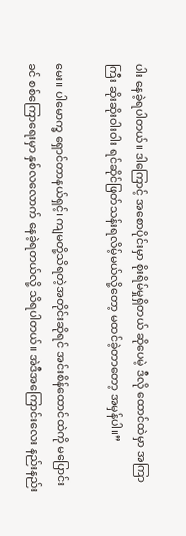ပါး နေခဲ့ရပါတယ်။ ဒါကြောင့် အစောပိုင်းမှာ စိုးရိမ်မှုရှိတယ် ဆိုပေမဲ့ ဒီလို ထောင်ထဲမှာ အကြာကြီး ဆိုးဆိုးဝါးဝါး ရင်ဆိုင်ဖြတ်သန်းရလိမ့်မယ်လို့တော့ မထင်ခဲ့တာတော့ အမှန်ပါ။”

မေး။ ပါမောက္ခ ရှောင်တာနယ်ရှင့်၊ ကျမတို့သိရတဲ့အတိုင်းဆိုရင် အင်းစိန်ထောင်ထဲကို မပြောင်းခင် စစ်ကြောရေးမှာ နှစ်လလောက် နေခဲ့ရတယ်လို့ သိရပါတယ်။ အဲဒီအကြောင်းလေး နည်းနည်း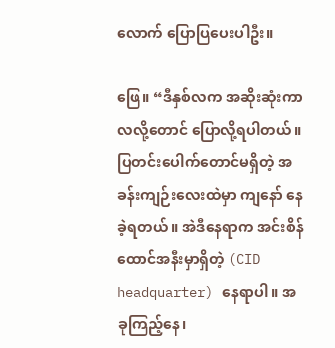လောက် ပြောပြပေးပါဦး။

ဖြေ။ “ဒီနှစ်လက အဆိုးဆုံးကာလလို့တောင် ပြောလို့ရပါတယ်။ ပြတင်းပေါက်တောင်မရှိတဲ့ အခန်းကျဉ်းလေးထဲမှာ ကျနော် နေခဲ့ရတယ်။ အဲဒီနေရာက အင်းစိန်ထောင်အနီးမှာရှိတဲ့ (CID headquarter) နေရာပါ။ အခုကြည့်နေ၊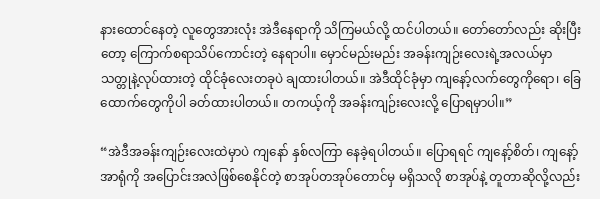နားထောင်နေတဲ့ လူတွေအားလုံး အဲဒီနေရာကို သိကြမယ်လို့ ထင်ပါတယ်။ တော်တော်လည်း ဆိုးပြီးတော့ ကြောက်စရာသိပ်ကောင်းတဲ့ နေရာပါ။ မှောင်မည်းမည်း အခန်းကျဉ်းလေးရဲ့အလယ်မှာ သတ္တုနဲ့လုပ်ထားတဲ့ ထိုင်ခုံလေးတခုပဲ ချထားပါတယ်။ အဲဒီထိုင်ခုံမှာ ကျနော့်လက်တွေကိုရော၊ ခြေထောက်တွေကိုပါ ခတ်ထားပါတယ်။ တကယ့်ကို အခန်းကျဉ်းလေးလို့ ပြောရမှာပါ။”

“အဲဒီအခန်းကျဉ်းလေးထဲမှာပဲ ကျနော် နှစ်လကြာ နေခဲ့ရပါတယ်။ ပြောရရင် ကျနော့်စိတ်၊ ကျနော့်အာရုံကို အပြောင်းအလဲဖြစ်စေနိုင်တဲ့ စာအုပ်တအုပ်တောင်မှ မရှိသလို စာအုပ်နဲ့ တူတာဆိုလို့လည်း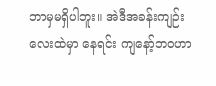ဘာမှမရှိပါဘူး။ အဲဒီအခန်းကျဉ်းလေးထဲမှာ နေရင်း ကျနော့်ဘဝဟာ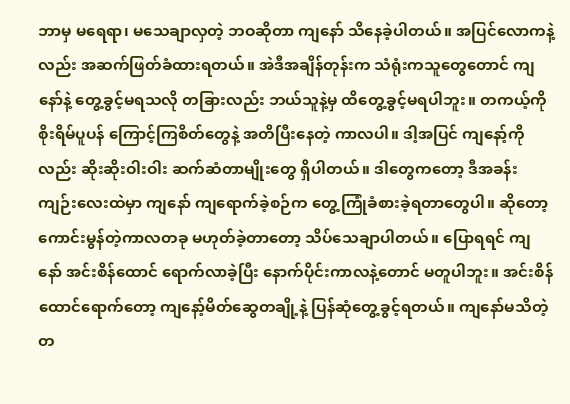ဘာမှ မရေရာ၊ မသေချာလှတဲ့ ဘဝဆိုတာ ကျနော် သိနေခဲ့ပါတယ်။ အပြင်လောကနဲ့လည်း အဆက်ဖြတ်ခံထားရတယ်။ အဲဒီအချိန်တုန်းက သံရုံးကသူတွေတောင် ကျနော်နဲ့ တွေ့ခွင့်မရသလို တခြားလည်း ဘယ်သူနဲ့မှ ထိတွေ့ခွင့်မရပါဘူး။ တကယ့်ကို စိုးရိမ်ပူပန် ကြောင့်ကြစိတ်တွေနဲ့ အတိပြီးနေတဲ့ ကာလပါ။ ဒါ့အပြင် ကျနော့်ကိုလည်း ဆိုးဆိုးဝါးဝါး ဆက်ဆံတာမျိုးတွေ ရှိပါတယ်။ ဒါတွေကတော့ ဒီအခန်းကျဉ်းလေးထဲမှာ ကျနော် ကျရောက်ခဲ့စဉ်က တွေ့ကြုံခံစားခဲ့ရတာတွေပါ။ ဆိုတော့ ကောင်းမွန်တဲ့ကာလတခု မဟုတ်ခဲ့တာတော့ သိပ်သေချာပါတယ်။ ပြောရရင် ကျနော် အင်းစိန်ထောင် ရောက်လာခဲ့ပြီး နောက်ပိုင်းကာလနဲ့တောင် မတူပါဘူး။ အင်းစိန်ထောင်ရောက်တော့ ကျနော့်မိတ်ဆွေတချို့နဲ့ ပြန်ဆုံတွေ့ခွင့်ရတယ်။ ကျနော်မသိတဲ့ တ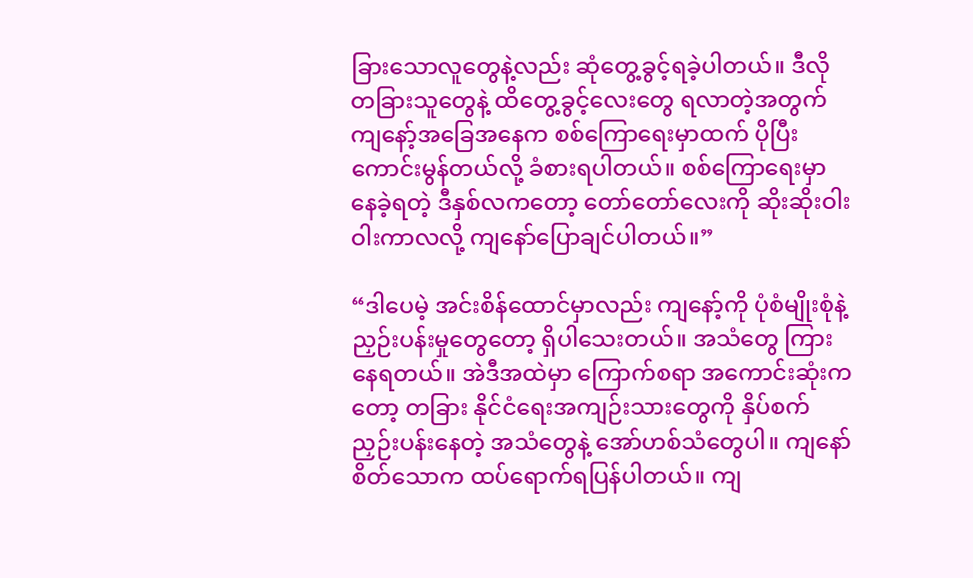ခြားသောလူတွေနဲ့လည်း ဆုံတွေ့ခွင့်ရခဲ့ပါတယ်။ ဒီလို တခြားသူတွေနဲ့ ထိတွေ့ခွင့်လေးတွေ ရလာတဲ့အတွက် ကျနော့်အခြေအနေက စစ်ကြောရေးမှာထက် ပိုပြီးကောင်းမွန်တယ်လို့ ခံစားရပါတယ်။ စစ်ကြောရေးမှာ နေခဲ့ရတဲ့ ဒီနှစ်လကတော့ တော်တော်လေးကို ဆိုးဆိုးဝါးဝါးကာလလို့ ကျနော်ပြောချင်ပါတယ်။”

“ဒါပေမဲ့ အင်းစိန်ထောင်မှာလည်း ကျနော့်ကို ပုံစံမျိုးစုံနဲ့ ညှဉ်းပန်းမှုတွေတော့ ရှိပါသေးတယ်။ အသံတွေ ကြားနေရတယ်။ အဲဒီအထဲမှာ ကြောက်စရာ အကောင်းဆုံးကတော့ တခြား နိုင်ငံရေးအကျဉ်းသားတွေကို နှိပ်စက်ညှဉ်းပန်းနေတဲ့ အသံတွေနဲ့ အော်ဟစ်သံတွေပါ။ ကျနော် စိတ်သောက ထပ်ရောက်ရပြန်ပါတယ်။ ကျ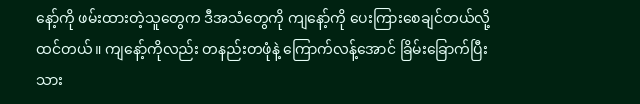နော့်ကို ဖမ်းထားတဲ့သူတွေက ဒီအသံတွေကို ကျနော့်ကို ပေးကြားစေချင်တယ်လို့ ထင်တယ်။ ကျနော့်ကိုလည်း တနည်းတဖုံနဲ့ ကြောက်လန့်အောင် ခြိမ်းခြောက်ပြီးသား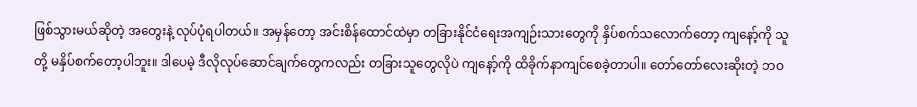ဖြစ်သွားမယ်ဆိုတဲ့ အတွေးနဲ့ လုပ်ပုံရပါတယ်။ အမှန်တော့ အင်းစိန်ထောင်ထဲမှာ တခြားနိုင်ငံရေးအကျဉ်းသားတွေကို နှိပ်စက်သလောက်တော့ ကျနော့်ကို သူတို့ မနှိပ်စက်တော့ပါဘူး။ ဒါပေမဲ့ ဒီလိုလုပ်ဆောင်ချက်တွေကလည်း တခြားသူတွေလိုပဲ ကျနော့်ကို ထိခိုက်နာကျင်စေခဲ့တာပါ။ တော်တော်လေးဆိုးတဲ့ ဘဝ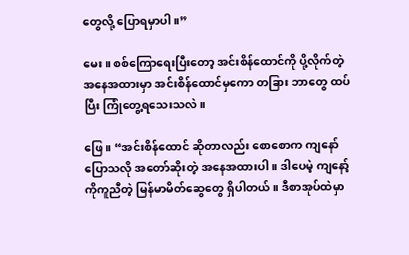တွေလို့ ပြောရမှာပါ။”

မေး။ စစ်ကြောရေးပြီးတော့ အင်းစိန်ထောင်ကို ပို့လိုက်တဲ့ အနေအထားမှာ အင်းစိန်ထောင်မှကော တခြား ဘာတွေ ထပ်ပြီး ကြုံတွေ့ရသေးသလဲ။

ဖြေ။ “အင်းစိန်ထောင် ဆိုတာလည်း စောစောက ကျနော်ပြောသလို အတော်ဆိုးတဲ့ အနေအထားပါ။ ဒါပေမဲ့ ကျနော့်ကိုကူညီတဲ့ မြန်မာမိတ်ဆွေတွေ ရှိပါတယ်။ ဒီစာအုပ်ထဲမှာ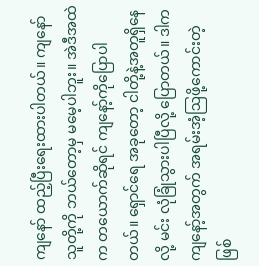ကျနော် ထည့်ပြီးရေးထားပါတယ်။ ကျနော် သူတို့ကို ဘယ်တော့မှ မမေ့ပါဘူး။ အဲဒီအထဲက တယောက်ဆိုရင် ကျနော့်ကိုပြောပါတယ်။ ရှောင်ရေ အခုတော့ ငါတို့နဲ့အတူရှိနေလို့ မင်း လုံခြုံသွားပါပြီလို့ ပြောတယ်။ ဒါက ကျနော့်အတွက် အရမ်းအံ့ဩဖို့ကောင်းတဲ့ ဖြစ်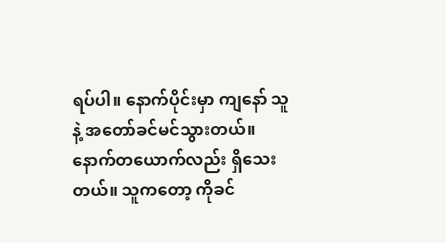ရပ်ပါ။ နောက်ပိုင်းမှာ ကျနော် သူနဲ့ အတော်ခင်မင်သွားတယ်။ နောက်တယောက်လည်း ရှိသေးတယ်။ သူကတော့ ကိုခင်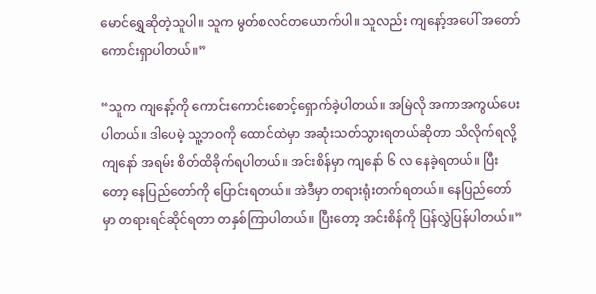မောင်ရွှေဆိုတဲ့သူပါ။ သူက မွတ်စလင်တယောက်ပါ။ သူလည်း ကျနော့်အပေါ် အတော်ကောင်းရှာပါတယ်။”

“သူက ကျနော့်ကို ကောင်းကောင်းစောင့်ရှောက်ခဲ့ပါတယ်။ အမြဲလို အကာအကွယ်ပေးပါတယ်။ ဒါပေမဲ့ သူ့ဘဝကို ထောင်ထဲမှာ အဆုံးသတ်သွားရတယ်ဆိုတာ သိလိုက်ရလို့ ကျနော် အရမ်း စိတ်ထိခိုက်ရပါတယ်။ အင်းစိန်မှာ ကျနော် ၆ လ နေခဲ့ရတယ်။ ပြီးတော့ နေပြည်တော်ကို ပြောင်းရတယ်။ အဲဒီမှာ တရားရုံးတက်ရတယ်။ နေပြည်တော်မှာ တရားရင်ဆိုင်ရတာ တနှစ်ကြာပါတယ်။ ပြီးတော့ အင်းစိန်ကို ပြန်လွှဲပြန်ပါတယ်။”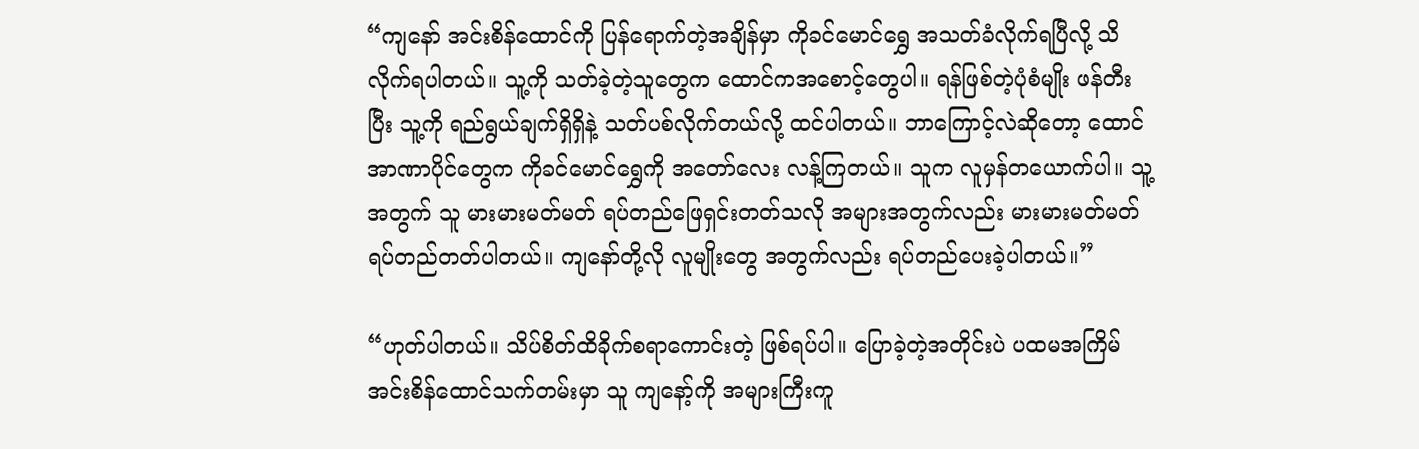“ကျနော် အင်းစိန်ထောင်ကို ပြန်ရောက်တဲ့အချိန်မှာ ကိုခင်မောင်ရွှေ အသတ်ခံလိုက်ရပြီလို့ သိလိုက်ရပါတယ်။ သူ့ကို သတ်ခဲ့တဲ့သူတွေက ထောင်ကအစောင့်တွေပါ။ ရန်ဖြစ်တဲ့ပုံစံမျိုး ဖန်တီးပြီး သူ့ကို ရည်ရွယ်ချက်ရှိရှိနဲ့ သတ်ပစ်လိုက်တယ်လို့ ထင်ပါတယ်။ ဘာကြောင့်လဲဆိုတော့ ထောင်အာဏာပိုင်တွေက ကိုခင်မောင်ရွှေကို အတော်လေး လန့်ကြတယ်။ သူက လူမှန်တယောက်ပါ။ သူ့အတွက် သူ မားမားမတ်မတ် ရပ်တည်ဖြေရှင်းတတ်သလို အများအတွက်လည်း မားမားမတ်မတ် ရပ်တည်တတ်ပါတယ်။ ကျနော်တို့လို လူမျိုးတွေ အတွက်လည်း ရပ်တည်ပေးခဲ့ပါတယ်။”

“ဟုတ်ပါတယ်။ သိပ်စိတ်ထိခိုက်စရာကောင်းတဲ့ ဖြစ်ရပ်ပါ။ ပြောခဲ့တဲ့အတိုင်းပဲ ပထမအကြိမ် အင်းစိန်ထောင်သက်တမ်းမှာ သူ ကျနော့်ကို အများကြီးကူ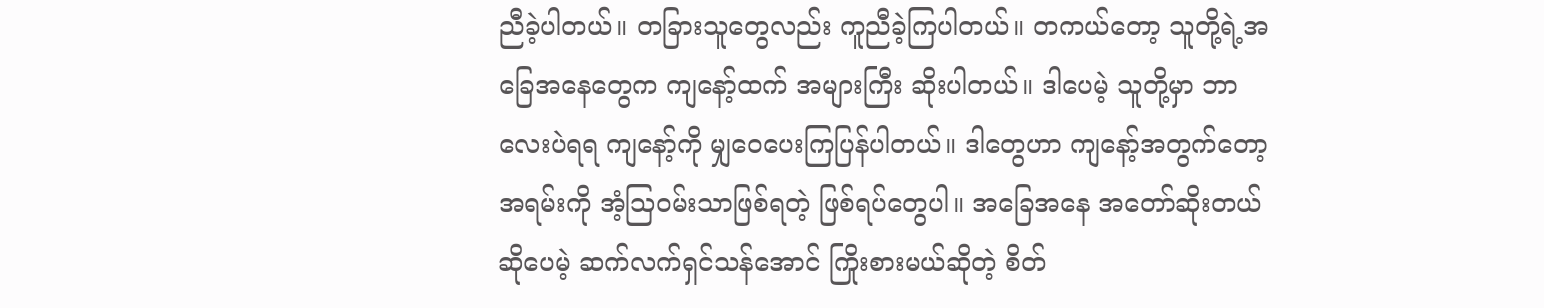ညီခဲ့ပါတယ်။ တခြားသူတွေလည်း ကူညီခဲ့ကြပါတယ်။ တကယ်တော့ သူတို့ရဲ့အခြေအနေတွေက ကျနော့်ထက် အများကြီး ဆိုးပါတယ်။ ဒါပေမဲ့ သူတို့မှာ ဘာလေးပဲရရ ကျနော့်ကို မျှဝေပေးကြပြန်ပါတယ်။ ဒါတွေဟာ ကျနော့်အတွက်တော့ အရမ်းကို အံ့ဩဝမ်းသာဖြစ်ရတဲ့ ဖြစ်ရပ်တွေပါ။ အခြေအနေ အတော်ဆိုးတယ် ဆိုပေမဲ့ ဆက်လက်ရှင်သန်အောင် ကြိုးစားမယ်ဆိုတဲ့ စိတ်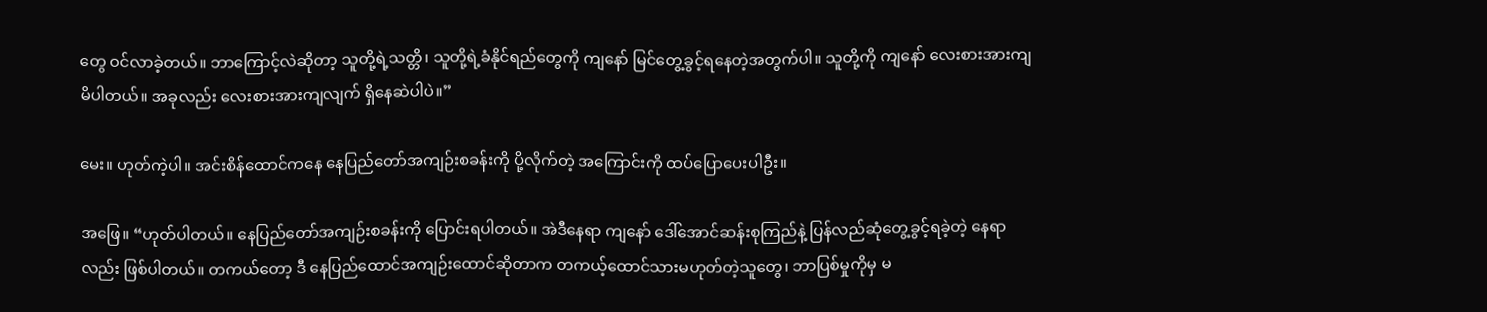တွေ ဝင်လာခဲ့တယ်။ ဘာကြောင့်လဲဆိုတာ့ သူတို့ရဲ့သတ္တိ၊ သူတို့ရဲ့ခံနိုင်ရည်တွေကို ကျနော် မြင်တွေ့ခွင့်ရနေတဲ့အတွက်ပါ။ သူတို့ကို ကျနော် လေးစားအားကျမိပါတယ်။ အခုလည်း လေးစားအားကျလျက် ရှိနေဆဲပါပဲ။”

မေး။ ဟုတ်ကဲ့ပါ။ အင်းစိန်ထောင်ကနေ နေပြည်တော်အကျဉ်းစခန်းကို ပို့လိုက်တဲ့ အကြောင်းကို ထပ်ပြောပေးပါဦး။

အဖြေ။ “ဟုတ်ပါတယ်။ နေပြည်တော်အကျဉ်းစခန်းကို ပြောင်းရပါတယ်။ အဲဒီနေရာ ကျနော် ဒေါ်အောင်ဆန်းစုကြည်နဲ့ ပြန်လည်ဆုံတွေ့ခွင့်ရခဲ့တဲ့ နေရာလည်း ဖြစ်ပါတယ်။ တကယ်တော့ ဒီ နေပြည်ထောင်အကျဉ်းထောင်ဆိုတာက တကယ့်ထောင်သားမဟုတ်တဲ့သူတွေ၊ ဘာပြစ်မှုကိုမှ မ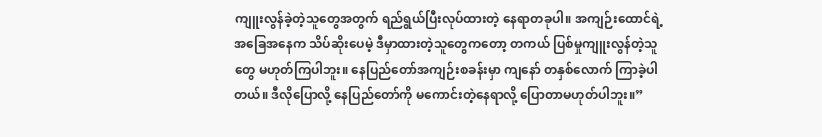ကျူးလွန်ခဲ့တဲ့သူတွေအတွက် ရည်ရွယ်ပြီးလုပ်ထားတဲ့ နေရာတခုပါ။ အကျဉ်းထောင်ရဲ့ အခြေအနေက သိပ်ဆိုးပေမဲ့ ဒီမှာထားတဲ့သူတွေကတော့ တကယ် ပြစ်မှုကျူးလွန်တဲ့သူတွေ မဟုတ်ကြပါဘူး။ နေပြည်တော်အကျဉ်းစခန်းမှာ ကျနော် တနှစ်လောက် ကြာခဲ့ပါတယ်။ ဒီလိုပြောလို့ နေပြည်တော်ကို မကောင်းတဲ့နေရာလို့ ပြောတာမဟုတ်ပါဘူး။”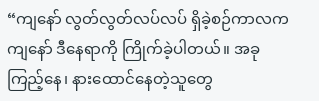“ကျနော် လွတ်လွတ်လပ်လပ် ရှိခဲ့စဉ်ကာလက ကျနော် ဒီနေရာကို ကြိုက်ခဲ့ပါတယ်။ အခုကြည့်နေ၊ နားထောင်နေတဲ့သူတွေ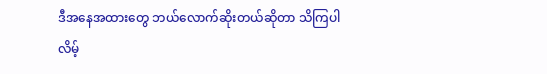ဒီအနေအထားတွေ ဘယ်လောက်ဆိုးတယ်ဆိုတာ သိကြပါလိမ့်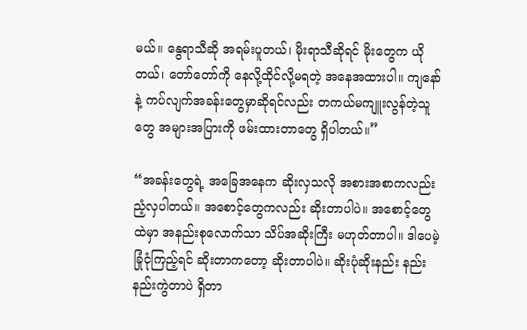မယ်။ နွေရာသီဆို အရမ်းပူတယ်၊ မိုးရာသီဆိုရင် မိုးတွေက ယိုတယ်၊ တော်တော်ကို နေလို့ထိုင်လို့မရတဲ့ အနေအထားပါ။ ကျနော်နဲ့ ကပ်လျက်အခန်းတွေမှာဆိုရင်လည်း တကယ်မကျူးလွန်တဲ့သူတွေ အများအပြားကို ဖမ်းထားတာတွေ ရှိပါတယ်။”

“အခန်းတွေရဲ့ အခြေအနေက ဆိုးလှသလို အစားအစာကလည်း ညံ့လှပါတယ်။ အစောင့်တွေကလည်း ဆိုးတာပါပဲ။ အစောင့်တွေထဲမှာ အနည်းစုလောက်သာ သိပ်အဆိုးကြီး မဟုတ်တာပါ။ ဒါပေမဲ့ ခြုံငုံကြည့်ရင် ဆိုးတာကတော့ ဆိုးတာပါပဲ။ ဆိုးပုံဆိုးနည်း နည်းနည်းကွဲတာပဲ ရှိတာ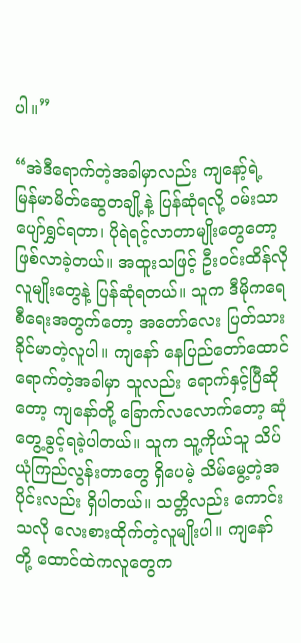ပါ။”

“အဲဒီရောက်တဲ့အခါမှာလည်း ကျနော့်ရဲ့ မြန်မာမိတ်ဆွေတချို့နဲ့ ပြန်ဆုံရလို့ ဝမ်းသာပျော်ရွှင်ရတာ၊ ပိုရဲရင့်လာတာမျိုးတွေတော့ ဖြစ်လာခဲ့တယ်။ အထူးသဖြင့် ဦးဝင်းထိန်လို လူမျိုးတွေနဲ့ ပြန်ဆုံရတယ်။ သူက ဒီမိုကရေစီရေးအတွက်တော့ အတော်လေး ပြတ်သားခိုင်မာတဲ့လူပါ။ ကျနော် နေပြည်တော်ထောင် ရောက်တဲ့အခါမှာ သူလည်း ရောက်နှင့်ပြီဆိုတော့ ကျနော်တို့ ခြောက်လလောက်တော့ ဆုံတွေ့ခွင့်ရခဲ့ပါတယ်။ သူက သူ့ကိုယ်သူ သိပ်ယုံကြည်လွန်းတာတွေ ရှိပေမဲ့ သိမ်မွေ့တဲ့အပိုင်းလည်း ရှိပါတယ်။ သတ္တိလည်း ကောင်းသလို လေးစားထိုက်တဲ့လူမျိုးပါ။ ကျနော်တို့ ထောင်ထဲကလူတွေက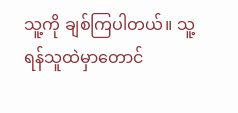သူ့ကို ချစ်ကြပါတယ်။ သူ့ ရန်သူထဲမှာတောင်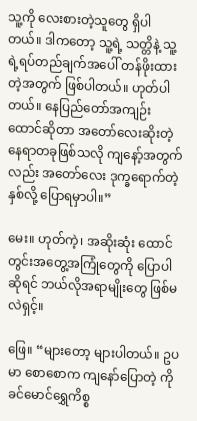သူ့ကို လေးစားတဲ့သူတွေ ရှိပါတယ်။ ဒါကတော့ သူ့ရဲ့ သတ္တိနဲ့ သူ့ရဲ့ရပ်တည်ချက်အပေါ် တန်ဖိုးထားတဲ့အတွက် ဖြစ်ပါတယ်။ ဟုတ်ပါတယ်။ နေပြည်တော်အကျဉ်းထောင်ဆိုတာ အတော်လေးဆိုးတဲ့ နေရာတခုဖြစ်သလို ကျနော့်အတွက်လည်း အတော်လေး ဒုက္ခရောက်တဲ့နှစ်လို့ ပြောရမှာပါ။”

မေး။ ဟုတ်ကဲ့၊ အဆိုးဆုံး ထောင်တွင်းအတွေ့အကြုံတွေကို ပြောပါဆိုရင် ဘယ်လိုအရာမျိုးတွေ ဖြစ်မလဲရှင့်။

ဖြေ။ “များတော့ များပါတယ်။ ဥပမာ စောစောက ကျနော်ပြောတဲ့ ကိုခင်မောင်ရွှေကိစ္စ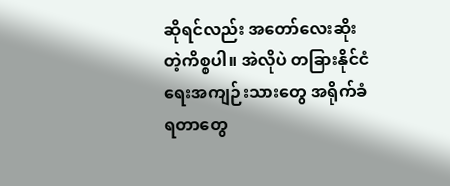ဆိုရင်လည်း အတော်လေးဆိုးတဲ့ကိစ္စပါ။ အဲလိုပဲ တခြားနိုင်ငံရေးအကျဉ်းသားတွေ အရိုက်ခံရတာတွေ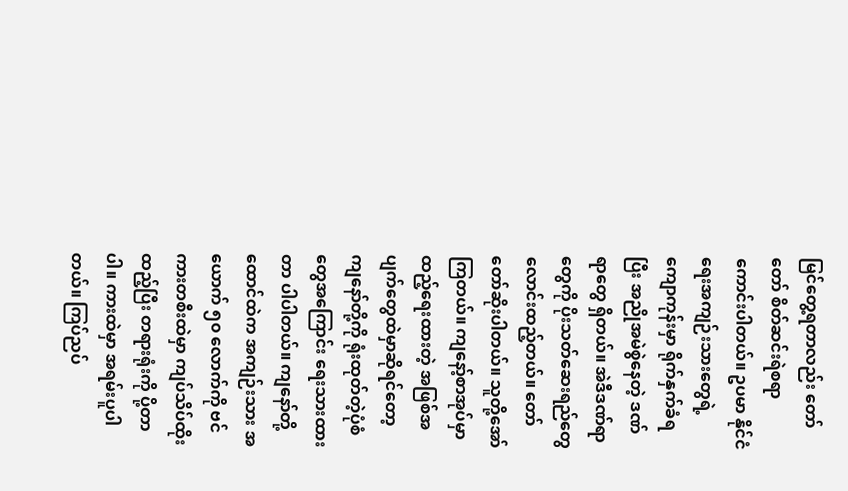မြင်တွေ့ရတာလည်း တော်တော် စိတ်ဆင်းရဲစရာ ကောင်းပါတယ်။ ဥပမာ နိုင်ငံရေးအကျဉ်းသားတွေရဲ့ ကျောကုန်းမှာ ရိုက်နှက်ခံရပြီး အညိုအမဲစွဲနေတဲ့ ဒဏ်ရာတွေ ရှိတယ်။ အဲဒီဒဏ်ရာတွေကို ပိုးသတ်ဆေးရည်တွေ လောင်းထည့်တယ်။ တော်တော်ဆိုးပါတယ်။ သူတို့အော်ကြတယ်။ ကျနော့်စာအုပ်မှာ ထည့်ရေးထားတဲ့ အဖြစ်အပျက်တွေထဲမှာဆိုရင်တော့ ကျနော်တို့ကို ရုံးထုတ်တဲ့ပုံစံတွေအကြောင်း ရေးသားထားတာ ပါပါတယ်။ ကျနော်တို့ ထောင်ထဲက အကျဉ်းသား အယောက် ၅၀ လောက်ကို ဗင်ကားတစီးထဲမှာ ကျပ်သိပ်ထိုးထည့်ပြီး တရားရုံးကို ပို့တာပါ။ ကားထဲမှာ အရမ်းပူပါတယ်။ ကြပ်ညပ်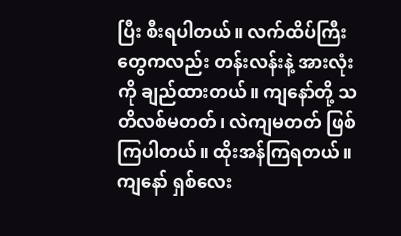ပြီး စီးရပါတယ်။ လက်ထိပ်ကြီးတွေကလည်း တန်းလန်းနဲ့ အားလုံးကို ချည်ထားတယ်။ ကျနော်တို့ သတိလစ်မတတ်၊ လဲကျမတတ် ဖြစ်ကြပါတယ်။ ထိုးအန်ကြရတယ်။ ကျနော် ရှစ်လေး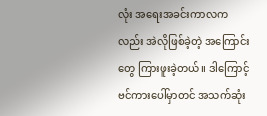လုံး အရေးအခင်းကာလကလည်း အဲလိုဖြစ်ခဲ့တဲ့ အကြောင်းတွေ ကြားဖူးခဲ့တယ်။ ဒါကြောင့် ဗင်ကားပေါ်မှာတင် အသက်ဆုံး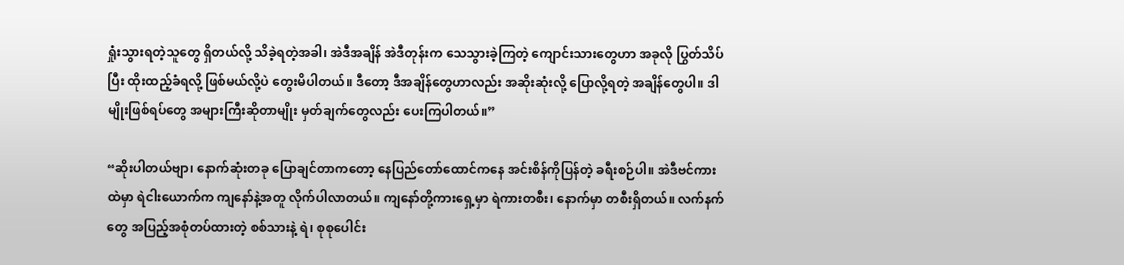ရှုံးသွားရတဲ့သူတွေ ရှိတယ်လို့ သိခဲ့ရတဲ့အခါ၊ အဲဒီအချိန် အဲဒီတုန်းက သေသွားခဲ့ကြတဲ့ ကျောင်းသားတွေဟာ အခုလို ပြွတ်သိပ်ပြီး ထိုးထည့်ခံရလို့ ဖြစ်မယ်လို့ပဲ တွေးမိပါတယ်။ ဒီတော့ ဒီအချိန်တွေဟာလည်း အဆိုးဆုံးလို့ ပြောလို့ရတဲ့ အချိန်တွေပါ။ ဒါမျိုးဖြစ်ရပ်တွေ အများကြီးဆိုတာမျိုး မှတ်ချက်တွေလည်း ပေးကြပါတယ်။”

“ဆိုးပါတယ်ဗျာ၊ နောက်ဆုံးတခု ပြောချင်တာကတော့ နေပြည်တော်ထောင်ကနေ အင်းစိန်ကိုပြန်တဲ့ ခရီးစဉ်ပါ။ အဲဒီဗင်ကားထဲမှာ ရဲငါးယောက်က ကျနော်နဲ့အတူ လိုက်ပါလာတယ်။ ကျနော်တို့ကားရှေ့မှာ ရဲကားတစီး၊ နောက်မှာ တစီးရှိတယ်။ လက်နက်တွေ အပြည့်အစုံတပ်ထားတဲ့ စစ်သားနဲ့ ရဲ၊ စုစုပေါင်း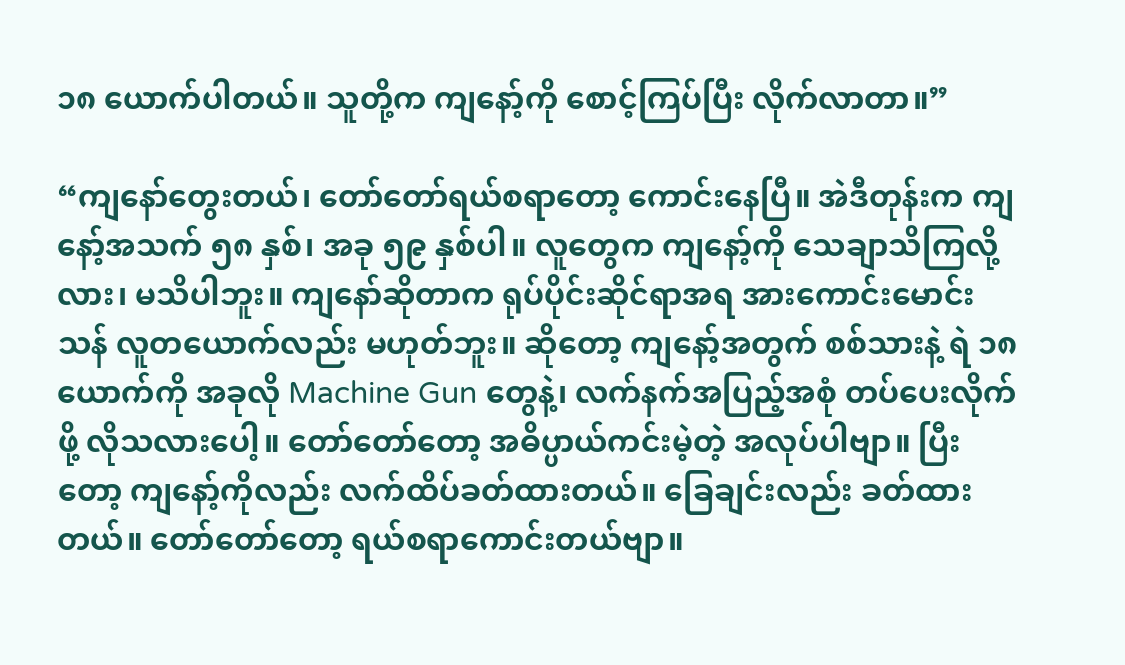၁၈ ယောက်ပါတယ်။ သူတို့က ကျနော့်ကို စောင့်ကြပ်ပြီး လိုက်လာတာ။”

“ကျနော်တွေးတယ်၊ တော်တော်ရယ်စရာတော့ ကောင်းနေပြီ။ အဲဒီတုန်းက ကျနော့်အသက် ၅၈ နှစ်၊ အခု ၅၉ နှစ်ပါ။ လူတွေက ကျနော့်ကို သေချာသိကြလို့လား၊ မသိပါဘူး။ ကျနော်ဆိုတာက ရုပ်ပိုင်းဆိုင်ရာအရ အားကောင်းမောင်းသန် လူတယောက်လည်း မဟုတ်ဘူး။ ဆိုတော့ ကျနော့်အတွက် စစ်သားနဲ့ ရဲ ၁၈ ယောက်ကို အခုလို Machine Gun တွေနဲ့၊ လက်နက်အပြည့်အစုံ တပ်ပေးလိုက်ဖို့ လိုသလားပေါ့။ တော်တော်တော့ အဓိပ္ပာယ်ကင်းမဲ့တဲ့ အလုပ်ပါဗျာ။ ပြီးတော့ ကျနော့်ကိုလည်း လက်ထိပ်ခတ်ထားတယ်။ ခြေချင်းလည်း ခတ်ထားတယ်။ တော်တော်တော့ ရယ်စရာကောင်းတယ်ဗျာ။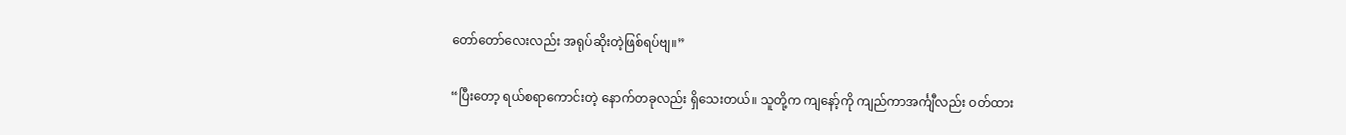တော်တော်လေးလည်း အရုပ်ဆိုးတဲ့ဖြစ်ရပ်ဗျ။”

“ပြီးတော့ ရယ်စရာကောင်းတဲ့ နောက်တခုလည်း ရှိသေးတယ်။ သူတို့က ကျနော့်ကို ကျည်ကာအင်္ကျီလည်း ဝတ်ထား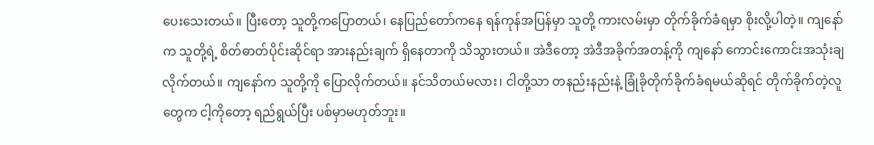ပေးသေးတယ်။ ပြီးတော့ သူတို့ကပြောတယ်၊ နေပြည်တော်ကနေ ရန်ကုန်အပြန်မှာ သူတို့ ကားလမ်းမှာ တိုက်ခိုက်ခံရမှာ စိုးလို့ပါတဲ့။ ကျနော်က သူတို့ရဲ့ စိတ်ဓာတ်ပိုင်းဆိုင်ရာ အားနည်းချက် ရှိနေတာကို သိသွားတယ်။ အဲဒီတော့ အဲဒီအခိုက်အတန့်ကို ကျနော် ကောင်းကောင်းအသုံးချလိုက်တယ်။ ကျနော်က သူတို့ကို ပြောလိုက်တယ်။ နင်သိတယ်မလား၊ ငါတို့သာ တနည်းနည်းနဲ့ ခြုံခိုတိုက်ခိုက်ခံရမယ်ဆိုရင် တိုက်ခိုက်တဲ့လူတွေက ငါ့ကိုတော့ ရည်ရွယ်ပြီး ပစ်မှာမဟုတ်ဘူး။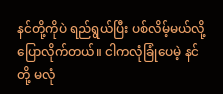နင်တို့ကိုပဲ ရည်ရွယ်ပြီး ပစ်လိမ့်မယ်လို့ ပြောလိုက်တယ်။ ငါကလုံခြုံပေမဲ့ နင်တို့ မလုံ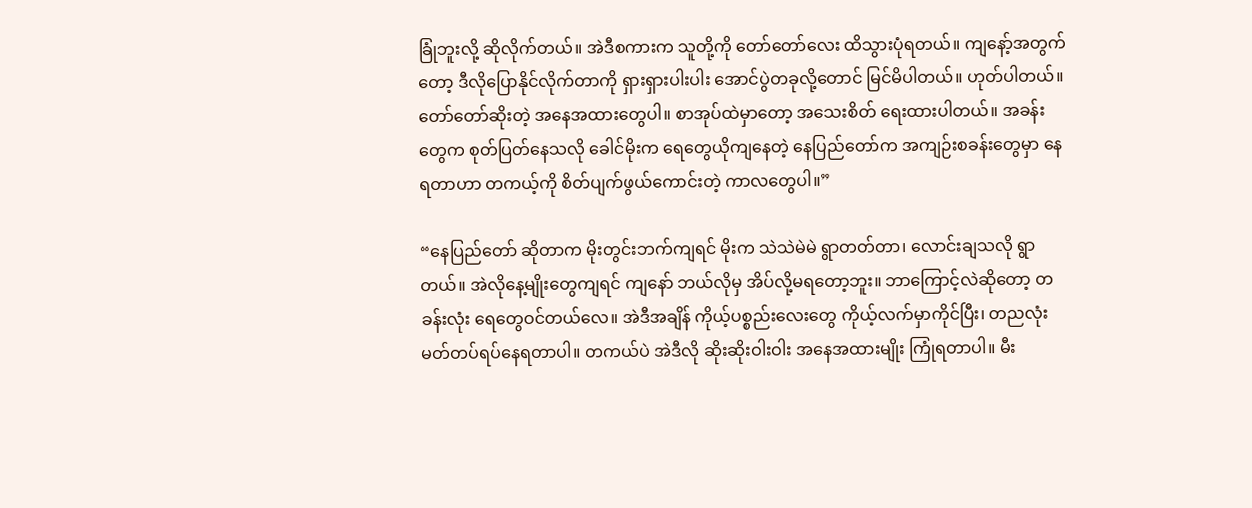ခြုံဘူးလို့ ဆိုလိုက်တယ်။ အဲဒီစကားက သူတို့ကို တော်တော်လေး ထိသွားပုံရတယ်။ ကျနော့်အတွက်တော့ ဒီလိုပြောနိုင်လိုက်တာကို ရှားရှားပါးပါး အောင်ပွဲတခုလို့တောင် မြင်မိပါတယ်။ ဟုတ်ပါတယ်။ တော်တော်ဆိုးတဲ့ အနေအထားတွေပါ။ စာအုပ်ထဲမှာတော့ အသေးစိတ် ရေးထားပါတယ်။ အခန်းတွေက စုတ်ပြတ်နေသလို ခေါင်မိုးက ရေတွေယိုကျနေတဲ့ နေပြည်တော်က အကျဉ်းစခန်းတွေမှာ နေရတာဟာ တကယ့်ကို စိတ်ပျက်ဖွယ်ကောင်းတဲ့ ကာလတွေပါ။”

“နေပြည်တော် ဆိုတာက မိုးတွင်းဘက်ကျရင် မိုးက သဲသဲမဲမဲ ရွာတတ်တာ၊ လောင်းချသလို ရွာတယ်။ အဲလိုနေ့မျိုးတွေကျရင် ကျနော် ဘယ်လိုမှ အိပ်လို့မရတော့ဘူး။ ဘာကြောင့်လဲဆိုတော့ တခန်းလုံး ရေတွေဝင်တယ်လေ။ အဲဒီအချိန် ကိုယ့်ပစ္စည်းလေးတွေ ကိုယ့်လက်မှာကိုင်ပြီး၊ တညလုံး မတ်တပ်ရပ်နေရတာပါ။ တကယ်ပဲ အဲဒီလို ဆိုးဆိုးဝါးဝါး အနေအထားမျိုး ကြုံရတာပါ။ မီး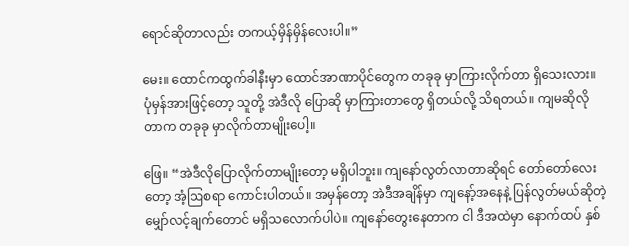ရောင်ဆိုတာလည်း တကယ့်မှိန်မှိန်လေးပါ။”

မေး။ ထောင်ကထွက်ခါနီးမှာ ထောင်အာဏာပိုင်တွေက တခုခု မှာကြားလိုက်တာ ရှိသေးလား။ ပုံမှန်အားဖြင့်တော့ သူတို့ အဲဒီလို ပြောဆို မှာကြားတာတွေ ရှိတယ်လို့ သိရတယ်။ ကျမဆိုလိုတာက တခုခု မှာလိုက်တာမျိုးပေါ့။

ဖြေ။ “အဲဒီလိုပြောလိုက်တာမျိုးတော့ မရှိပါဘူး။ ကျနော်လွတ်လာတာဆိုရင် တော်တော်လေးတော့ အံ့ဩစရာ ကောင်းပါတယ်။ အမှန်တော့ အဲဒီအချိန်မှာ ကျနော့်အနေနဲ့ ပြန်လွတ်မယ်ဆိုတဲ့ မျှော်လင့်ချက်တောင် မရှိသလောက်ပါပဲ။ ကျနော်တွေးနေတာက ငါ ဒီအထဲမှာ နောက်ထပ် နှစ်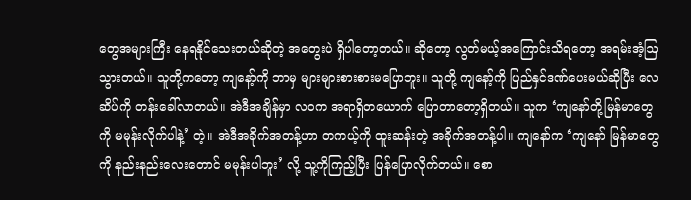တွေအများကြီး နေရနိုင်သေးတယ်ဆိုတဲ့ အတွေးပဲ ရှိပါတော့တယ်။ ဆိုတော့ လွတ်မယ့်အကြောင်းသိရတော့ အရမ်းအံ့ဩသွားတယ်။ သူတို့ကတော့ ကျနော့်ကို ဘာမှ များများစားစားမပြောဘူး။ သူတို့ ကျနော့်ကို ပြည်နှင်ဒဏ်ပေးမယ်ဆိုပြီး လေဆိပ်ကို တန်းခေါ်လာတယ်။ အဲဒီအချိန်မှာ လဝက အရာရှိတယောက် ပြောတာတော့ရှိတယ်။ သူက ‘ကျနော်တို့မြန်မာတွေကို မမုန်းလိုက်ပါနဲ့’ တဲ့။ အဲဒီအခိုက်အတန့်ဟာ တကယ့်ကို ထူးဆန်းတဲ့ အခိုက်အတန့်ပါ။ ကျနော်က ‘ကျနော် မြန်မာတွေကို နည်းနည်းလေးတောင် မမုန်းပါဘူး’ လို့ သူ့ကိုကြည့်ပြီး ပြန်ပြောလိုက်တယ်။ စော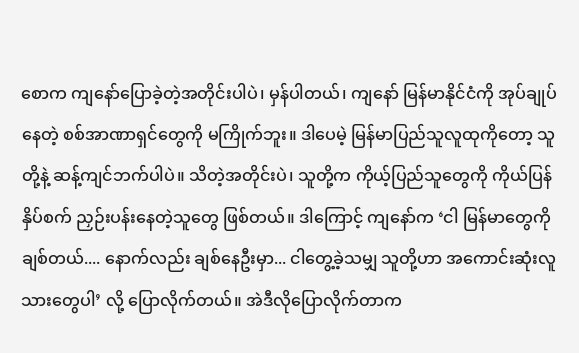စောက ကျနော်ပြောခဲ့တဲ့အတိုင်းပါပဲ၊ မှန်ပါတယ်၊ ကျနော် မြန်မာနိုင်ငံကို အုပ်ချုပ်နေတဲ့ စစ်အာဏာရှင်တွေကို မကြိုက်ဘူး။ ဒါပေမဲ့ မြန်မာပြည်သူလူထုကိုတော့ သူတို့နဲ့ ဆန့်ကျင်ဘက်ပါပဲ။ သိတဲ့အတိုင်းပဲ၊ သူတို့က ကိုယ့်ပြည်သူတွေကို ကိုယ်ပြန်နှိပ်စက် ညှဉ်းပန်းနေတဲ့သူတွေ ဖြစ်တယ်။ ဒါကြောင့် ကျနော်က ‘ငါ မြန်မာတွေကိုချစ်တယ်.... နောက်လည်း ချစ်နေဦးမှာ... ငါတွေ့ခဲ့သမျှ သူတို့ဟာ အကောင်းဆုံးလူသားတွေပါ’ လို့ ပြောလိုက်တယ်။ အဲဒီလိုပြောလိုက်တာက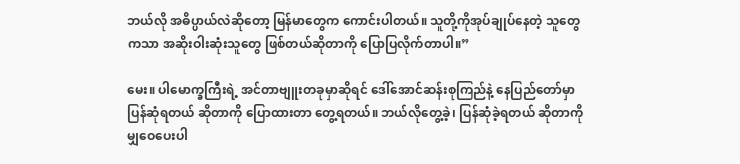ဘယ်လို အဓိပ္ပာယ်လဲဆိုတော့ မြန်မာတွေက ကောင်းပါတယ်။ သူတို့ကိုအုပ်ချုပ်နေတဲ့ သူတွေကသာ အဆိုးဝါးဆုံးသူတွေ ဖြစ်တယ်ဆိုတာကို ပြောပြလိုက်တာပါ။”

မေး။ ပါမောက္ခကြီးရဲ့ အင်တာဗျူးတခုမှာဆိုရင် ဒေါ်အောင်ဆန်းစုကြည်နဲ့ နေပြည်တော်မှာ ပြန်ဆုံရတယ် ဆိုတာကို ပြောထားတာ တွေ့ရတယ်။ ဘယ်လိုတွေ့ခဲ့၊ ပြန်ဆုံခဲ့ရတယ် ဆိုတာကို မျှဝေပေးပါ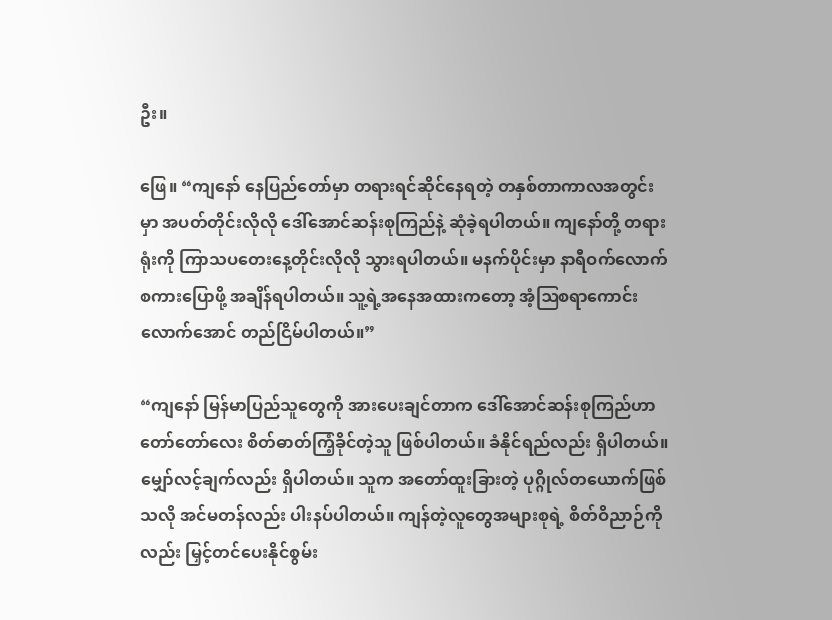ဦး။

ဖြေ။ “ကျနော် နေပြည်တော်မှာ တရားရင်ဆိုင်နေရတဲ့ တနှစ်တာကာလအတွင်းမှာ အပတ်တိုင်းလိုလို ဒေါ်အောင်ဆန်းစုကြည်နဲ့ ဆုံခဲ့ရပါတယ်။ ကျနော်တို့ တရားရုံးကို ကြာသပတေးနေ့တိုင်းလိုလို သွားရပါတယ်။ မနက်ပိုင်းမှာ နာရီဝက်လောက် စကားပြောဖို့ အချိန်ရပါတယ်။ သူ့ရဲ့အနေအထားကတော့ အံ့ဩစရာကောင်းလောက်အောင် တည်ငြိမ်ပါတယ်။”

“ကျနော် မြန်မာပြည်သူတွေကို အားပေးချင်တာက ဒေါ်အောင်ဆန်းစုကြည်ဟာ တော်တော်လေး စိတ်ဓာတ်ကြံ့ခိုင်တဲ့သူ ဖြစ်ပါတယ်။ ခံနိုင်ရည်လည်း ရှိပါတယ်။ မျှော်လင့်ချက်လည်း ရှိပါတယ်။ သူက အတော်ထူးခြားတဲ့ ပုဂ္ဂိုလ်တယောက်ဖြစ်သလို အင်မတန်လည်း ပါးနပ်ပါတယ်။ ကျန်တဲ့လူတွေအများစုရဲ့ စိတ်ဝိညာဉ်ကိုလည်း မြှင့်တင်ပေးနိုင်စွမ်း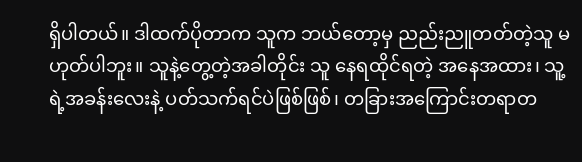ရှိပါတယ်။ ဒါထက်ပိုတာက သူက ဘယ်တော့မှ ညည်းညူတတ်တဲ့သူ မဟုတ်ပါဘူး။ သူနဲ့တွေ့တဲ့အခါတိုင်း သူ နေရထိုင်ရတဲ့ အနေအထား၊ သူ့ရဲ့အခန်းလေးနဲ့ ပတ်သက်ရင်ပဲဖြစ်ဖြစ်၊ တခြားအကြောင်းတရာတ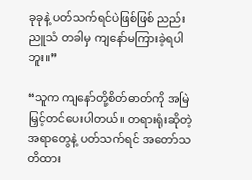ခုခုနဲ့ ပတ်သက်ရင်ပဲဖြစ်ဖြစ် ညည်းညူသံ တခါမှ ကျနော်မကြားခဲ့ရပါဘူး။”

“သူက ကျနော်တို့စိတ်ဓာတ်ကို အမြဲမြှင့်တင်ပေးပါတယ်။ တရားရုံးဆိုတဲ့ အရာတွေနဲ့ ပတ်သက်ရင် အတော်သတိထား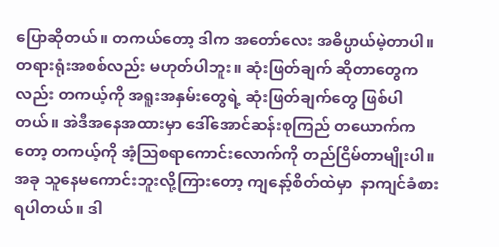ပြောဆိုတယ်။ တကယ်တော့ ဒါက အတော်လေး အဓိပ္ပာယ်မဲ့တာပါ။ တရားရုံးအစစ်လည်း မဟုတ်ပါဘူး။ ဆုံးဖြတ်ချက် ဆိုတာတွေကလည်း တကယ့်ကို အရူးအနှမ်းတွေရဲ့ ဆုံးဖြတ်ချက်တွေ ဖြစ်ပါတယ်။ အဲဒီအနေအထားမှာ ဒေါ်အောင်ဆန်းစုကြည် တယောက်ကတော့ တကယ့်ကို အံ့ဩစရာကောင်းလောက်ကို တည်ငြိမ်တာမျိုးပါ။ အခု သူနေမကောင်းဘူးလို့ကြားတော့ ကျနော့်စိတ်ထဲမှာ  နာကျင်ခံစားရပါတယ်။ ဒါ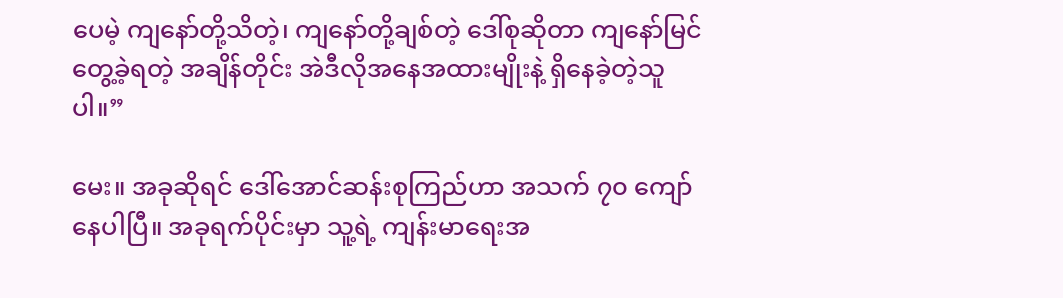ပေမဲ့ ကျနော်တို့သိတဲ့၊ ကျနော်တို့ချစ်တဲ့ ဒေါ်စုဆိုတာ ကျနော်မြင်တွေ့ခဲ့ရတဲ့ အချိန်တိုင်း အဲဒီလိုအနေအထားမျိုးနဲ့ ရှိနေခဲ့တဲ့သူပါ။”

မေး။ အခုဆိုရင် ဒေါ်အောင်ဆန်းစုကြည်ဟာ အသက် ၇၀ ကျော်နေပါပြီ။ အခုရက်ပိုင်းမှာ သူ့ရဲ့ ကျန်းမာရေးအ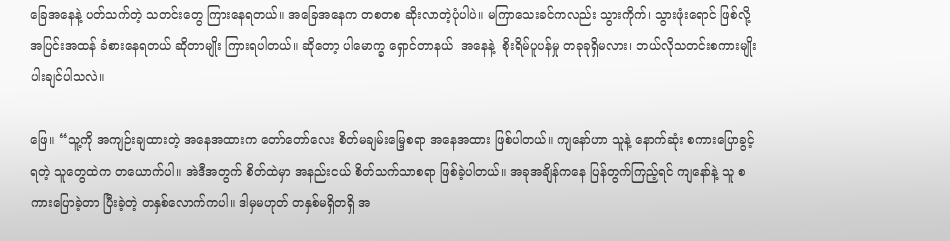ခြေအနေနဲ့ ပတ်သက်တဲ့ သတင်းတွေ ကြားနေရတယ်။ အခြေအနေက တစတစ ဆိုးလာတဲ့ပုံပါပဲ။ မကြာသေးခင်ကလည်း သွားကိုက်၊ သွားဖုံးရောင် ဖြစ်လို့ အပြင်းအထန် ခံစားနေရတယ် ဆိုတာမျိုး ကြားရပါတယ်။ ဆိုတော့ ပါမောက္ခ ရှောင်တာနယ်  အနေနဲ့  စိုးရိမ်ပူပန်မှု တခုခုရှိမလား၊ ဘယ်လိုသတင်းစကားမျိုး ပါးချင်ပါသလဲ။

ဖြေ။ “သူ့ကို အကျဉ်းချထားတဲ့ အနေအထားက တော်တော်လေး စိတ်မချမ်း‌မြေ့စရာ အနေအထား ဖြစ်ပါတယ်။ ကျနော်ဟာ သူနဲ့ နောက်ဆုံး စကားပြောခွင့်ရတဲ့ သူတွေထဲက တယောက်ပါ။ အဲဒီအတွက် စိတ်ထဲမှာ အနည်းငယ် စိတ်သက်သာစရာ ဖြစ်ခဲ့ပါတယ်။ အခုအချိန်ကနေ ပြန်တွက်ကြည့်ရင် ကျနော်နဲ့ သူ စကားပြောခဲ့တာ ပြီးခဲ့တဲ့ တနှစ်လောက်ကပါ။ ဒါမှမဟုတ် တနှစ်မရှိတရှိ အ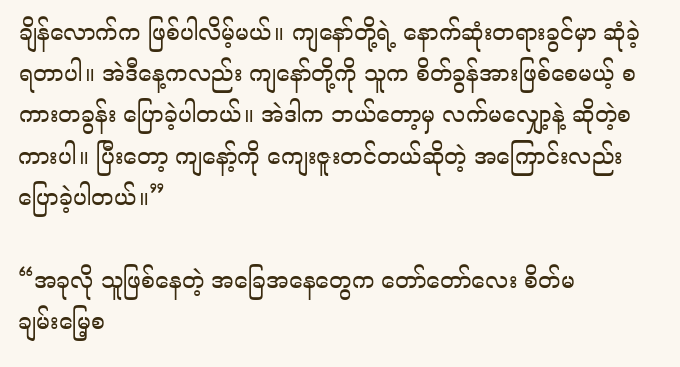ချိန်လောက်က ဖြစ်ပါလိမ့်မယ်။ ကျနော်တို့ရဲ့ နောက်ဆုံးတရားခွင်မှာ ဆုံခဲ့ရတာပါ။ အဲဒီနေ့ကလည်း ကျနော်တို့ကို သူက စိတ်ခွန်အားဖြစ်စေမယ့် စကားတခွန်း ပြောခဲ့ပါတယ်။ အဲဒါက ဘယ်တော့မှ လက်မလျှော့နဲ့ ဆိုတဲ့စကားပါ။ ပြီးတော့ ကျနော့်ကို ကျေးဇူးတင်တယ်ဆိုတဲ့ အကြောင်းလည်း ပြောခဲ့ပါတယ်။”

“အခုလို သူဖြစ်နေတဲ့ အခြေအနေတွေက တော်တော်လေး စိတ်မချမ်း‌မြေ့စ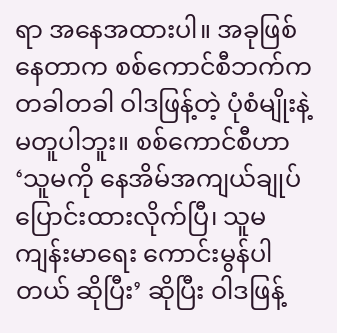ရာ အနေအထားပါ။ အခုဖြစ်နေတာက စစ်ကောင်စီဘက်က တခါတခါ ဝါဒဖြန့်တဲ့ ပုံစံမျိုးနဲ့ မတူပါဘူး။ စစ်ကောင်စီဟာ ‘သူမကို နေအိမ်အကျယ်ချုပ် ပြောင်းထားလိုက်ပြီ၊ သူမ ကျန်းမာရေး ကောင်းမွန်ပါတယ် ဆိုပြီး’ ဆိုပြီး ဝါဒဖြန့်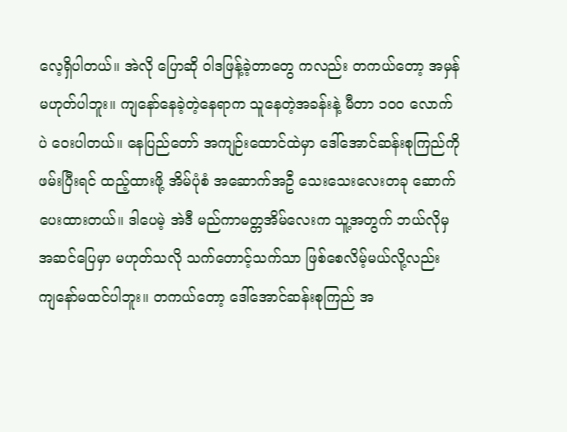လေ့ရှိပါတယ်။ အဲလို ပြောဆို ဝါဒဖြန့်ခဲ့တာတွေ ကလည်း တကယ်တော့ အမှန်မဟုတ်ပါဘူး။ ကျနော်နေခဲ့တဲ့နေရာက သူနေတဲ့အခန်းနဲ့ မီတာ ၁၀၀ လောက်ပဲ ဝေးပါတယ်။ နေပြည်တော် အကျဉ်းထောင်ထဲမှာ ဒေါ်အောင်ဆန်းစုကြည်ကို ဖမ်းပြီးရင် ထည့်ထားဖို့ အိမ်ပုံစံ အဆောက်အဦ သေးသေးလေးတခု ဆောက်ပေးထားတယ်။ ဒါပေမဲ့ အဲဒီ မည်ကာမတ္တအိမ်လေးက သူ့အတွက် ဘယ်လိုမှ အဆင်ပြေမှာ မဟုတ်သလို သက်တောင့်သက်သာ ဖြစ်စေလိမ့်မယ်လို့လည်း ကျနော်မထင်ပါဘူး။ တကယ်တော့ ဒေါ်အောင်ဆန်းစုကြည် အ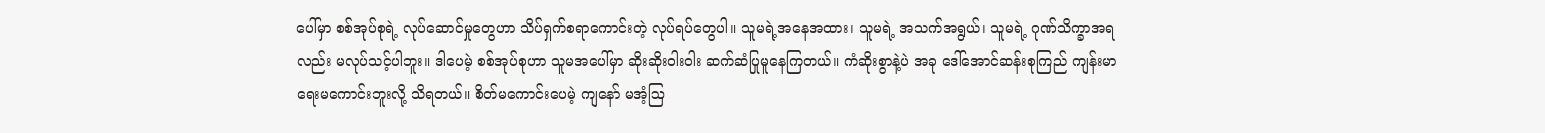ပေါ်မှာ စစ်အုပ်စုရဲ့ လုပ်ဆောင်မှုတွေဟာ သိပ်ရှက်စရာကောင်းတဲ့ လုပ်ရပ်တွေပါ။ သူမရဲ့အနေအထား၊ သူမရဲ့ အသက်အရွယ်၊ သူမရဲ့ ဂုဏ်သိက္ခာအရလည်း မလုပ်သင့်ပါဘူး။ ဒါပေမဲ့ စစ်အုပ်စုဟာ သူမအပေါ်မှာ ဆိုးဆိုးဝါးဝါး ဆက်ဆံပြုမူနေကြတယ်။ ကံဆိုးစွာနဲ့ပဲ အခု ဒေါ်အောင်ဆန်းစုကြည် ကျန်းမာရေးမကောင်းဘူးလို့ သိရတယ်။ စိတ်မကောင်းပေမဲ့ ကျနော် မအံ့ဩ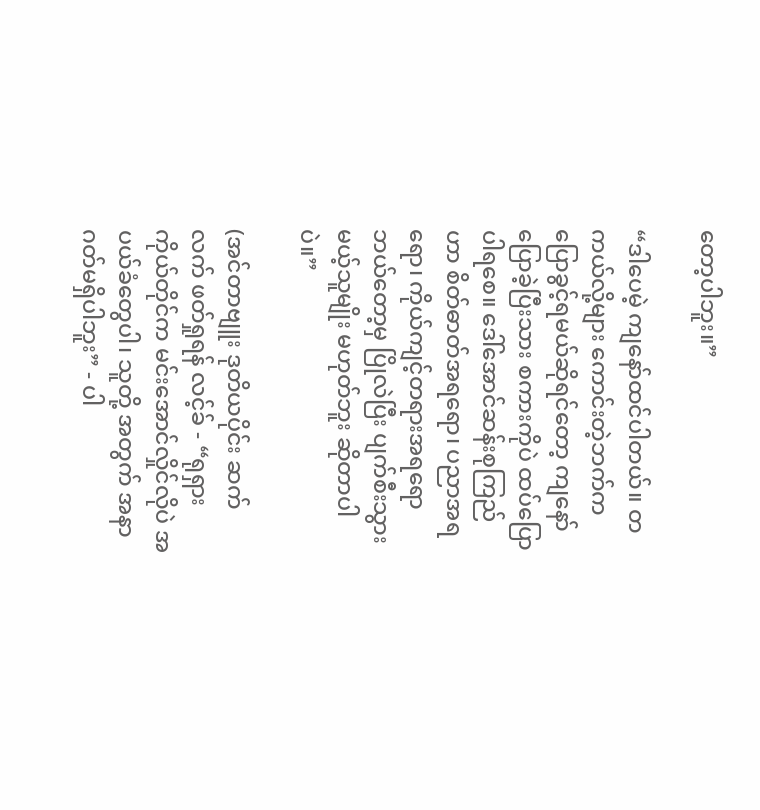တော့ပါဘူး။”

“ဒါပေမဲ့ ကျနော်ထင်ပါတယ်။ တကယ်လို့များ ကောင်းတဲ့ဘက်က ပြောခွင့်ရမယ်ဆိုရင်တော့ ကျနော်ပြောခဲ့ပြီးသား စကားကိုပဲ ထပ်ပြောပါရစေ။ ဒေါ်အောင်ဆန်းစုကြည်ဟာ စိတ်ဓာတ်အရရော၊ ပညာအရရော၊ ကိုယ်ကျင့်တရားအရရော ဘယ်တော့မှ ပြိုလဲပြီး ပျက်စီးသွားမယ့်သူမျိုး မဟုတ်ဘူး ဆိုတာပါပဲ။”

(အင်တာဗျူး ဒုတိယပိုင်း ဆက်လက် ဖတ်ရှုရန် လင့်ခ် - “ရုရှားကိုယ်တိုင်က မင်းအောင်လှိုင်လိုပဲ အပယ်ခံတွေပါ၊ သူတို့ အတွက် အနာဂတ်မရှိပါဘူး” - ပါ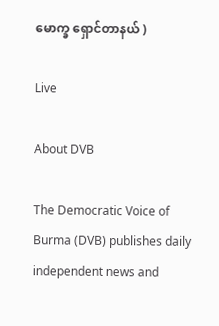မောက္ခ ရှောင်တာနယ် )

Live

About DVB

The Democratic Voice of Burma (DVB) publishes daily independent news and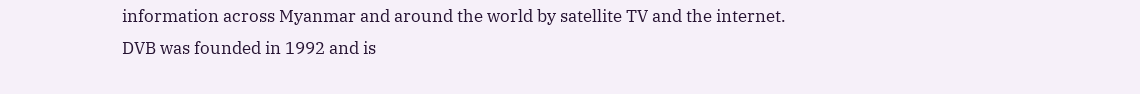information across Myanmar and around the world by satellite TV and the internet. DVB was founded in 1992 and is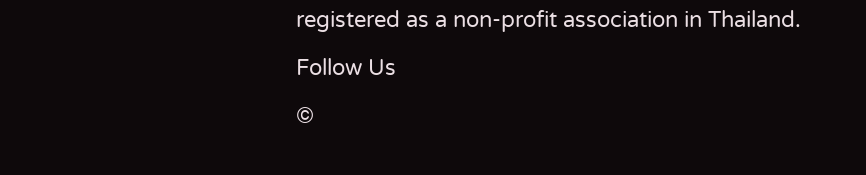registered as a non-profit association in Thailand.

Follow Us

©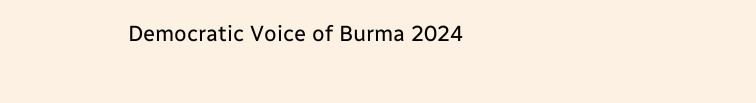Democratic Voice of Burma 2024